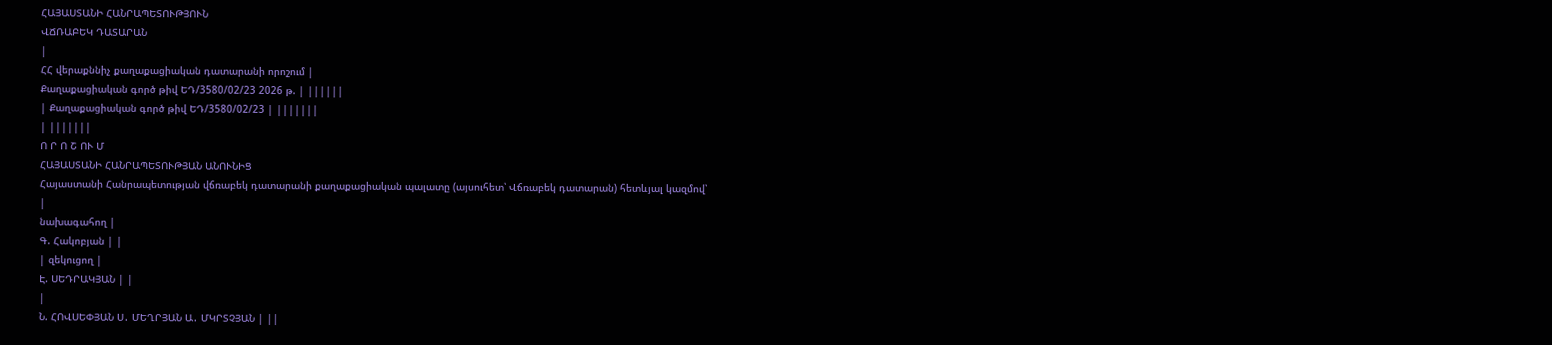ՀԱՅԱՍՏԱՆԻ ՀԱՆՐԱՊԵՏՈՒԹՅՈՒՆ
ՎՃՌԱԲԵԿ ԴԱՏԱՐԱՆ
|
ՀՀ վերաքննիչ քաղաքացիական դատարանի որոշում |
Քաղաքացիական գործ թիվ ԵԴ/3580/02/23 2026 թ. | ||||||
| Քաղաքացիական գործ թիվ ԵԴ/3580/02/23 | |||||||
| |||||||
Ո Ր Ո Շ ՈՒ Մ
ՀԱՅԱՍՏԱՆԻ ՀԱՆՐԱՊԵՏՈՒԹՅԱՆ ԱՆՈՒՆԻՑ
Հայաստանի Հանրապետության վճռաբեկ դատարանի քաղաքացիական պալատը (այսուհետ՝ Վճռաբեկ դատարան) հետևյալ կազմով՝
|
նախագահող |
Գ. Հակոբյան | |
| զեկուցող |
Է. ՍԵԴՐԱԿՅԱՆ | |
|
Ն. ՀՈՎՍԵՓՅԱՆ Ս․ ՄԵՂՐՅԱՆ Ա․ ՄԿՐՏՉՅԱՆ | ||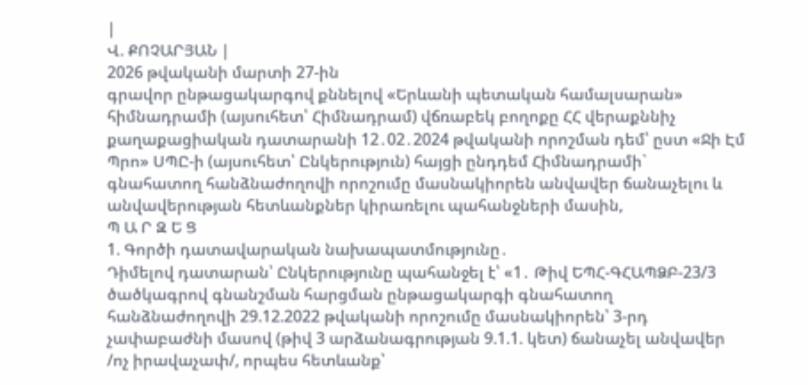|
Վ. ՔՈՉԱՐՅԱՆ |
2026 թվականի մարտի 27-ին
գրավոր ընթացակարգով քննելով «Երևանի պետական համալսարան» հիմնադրամի (այսուհետ՝ Հիմնադրամ) վճռաբեկ բողոքը ՀՀ վերաքննիչ քաղաքացիական դատարանի 12․02․2024 թվականի որոշման դեմ՝ ըստ «Ջի Էմ Պրո» ՍՊԸ-ի (այսուհետ՝ Ընկերություն) հայցի ընդդեմ Հիմնադրամի` գնահատող հանձնաժողովի որոշումը մասնակիորեն անվավեր ճանաչելու և անվավերության հետևանքներ կիրառելու պահանջների մասին,
Պ Ա Ր Զ Ե Ց
1. Գործի դատավարական նախապատմությունը․
Դիմելով դատարան՝ Ընկերությունը պահանջել է՝ «1․ Թիվ ԵՊՀ-ԳՀԱՊՁԲ-23/3 ծածկագրով գնանշման հարցման ընթացակարգի գնահատող հանձնաժողովի 29.12.2022 թվականի որոշումը մասնակիորեն՝ 3-րդ չափաբաժնի մասով (թիվ 3 արձանագրության 9.1.1. կետ) ճանաչել անվավեր /ոչ իրավաչափ/, որպես հետևանք՝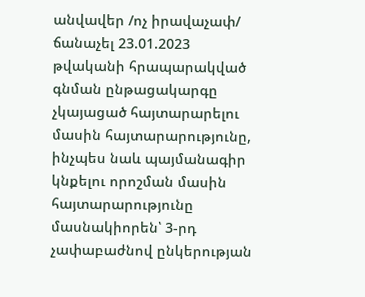անվավեր /ոչ իրավաչափ/ ճանաչել 23.01.2023 թվականի հրապարակված գնման ընթացակարգը չկայացած հայտարարելու մասին հայտարարությունը, ինչպես նաև պայմանագիր կնքելու որոշման մասին հայտարարությունը մասնակիորեն՝ 3-րդ չափաբաժնով ընկերության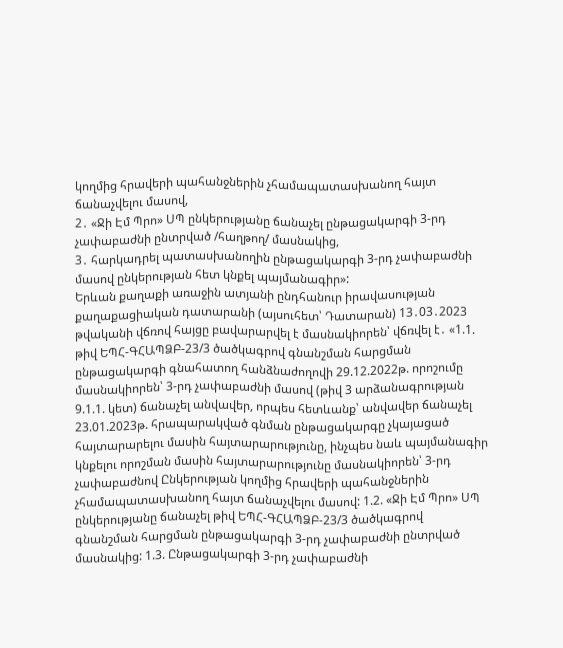կողմից հրավերի պահանջներին չհամապատասխանող հայտ ճանաչվելու մասով,
2․ «Ջի Էմ Պրո» ՍՊ ընկերությանը ճանաչել ընթացակարգի 3-րդ չափաբաժնի ընտրված /հաղթող/ մասնակից,
3․ հարկադրել պատասխանողին ընթացակարգի 3-րդ չափաբաժնի մասով ընկերության հետ կնքել պայմանագիր»:
Երևան քաղաքի առաջին ատյանի ընդհանուր իրավասության քաղաքացիական դատարանի (այսուհետ՝ Դատարան) 13․03․2023 թվականի վճռով հայցը բավարարվել է մասնակիորեն՝ վճռվել է․ «1.1. թիվ ԵՊՀ-ԳՀԱՊՁԲ-23/3 ծածկագրով գնանշման հարցման ընթացակարգի գնահատող հանձնաժողովի 29.12.2022թ. որոշումը մասնակիորեն՝ 3-րդ չափաբաժնի մասով (թիվ 3 արձանագրության 9.1.1. կետ) ճանաչել անվավեր, որպես հետևանք՝ անվավեր ճանաչել 23.01.2023թ. հրապարակված գնման ընթացակարգը չկայացած հայտարարելու մասին հայտարարությունը, ինչպես նաև պայմանագիր կնքելու որոշման մասին հայտարարությունը մասնակիորեն՝ 3-րդ չափաբաժնով Ընկերության կողմից հրավերի պահանջներին չհամապատասխանող հայտ ճանաչվելու մասով: 1.2. «Ջի Էմ Պրո» ՍՊ ընկերությանը ճանաչել թիվ ԵՊՀ-ԳՀԱՊՁԲ-23/3 ծածկագրով գնանշման հարցման ընթացակարգի 3-րդ չափաբաժնի ընտրված մասնակից: 1.3. Ընթացակարգի 3-րդ չափաբաժնի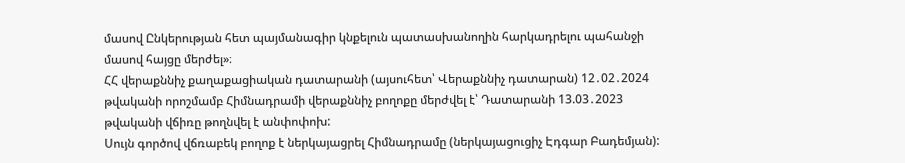մասով Ընկերության հետ պայմանագիր կնքելուն պատասխանողին հարկադրելու պահանջի մասով հայցը մերժել»։
ՀՀ վերաքննիչ քաղաքացիական դատարանի (այսուհետ՝ Վերաքննիչ դատարան) 12․02․2024 թվականի որոշմամբ Հիմնադրամի վերաքննիչ բողոքը մերժվել է՝ Դատարանի 13.03․2023 թվականի վճիռը թողնվել է անփոփոխ:
Սույն գործով վճռաբեկ բողոք է ներկայացրել Հիմնադրամը (ներկայացուցիչ Էդգար Բադեմյան):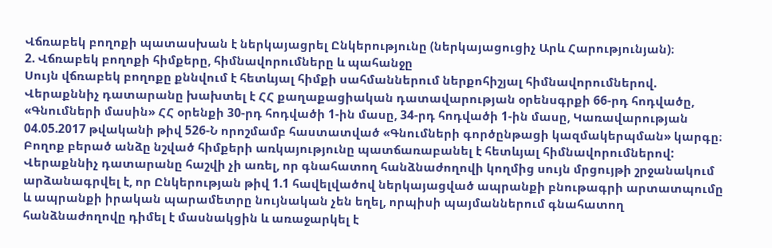Վճռաբեկ բողոքի պատասխան է ներկայացրել Ընկերությունը (ներկայացուցիչ Արև Հարությունյան)։
2. Վճռաբեկ բողոքի հիմքերը, հիմնավորումները և պահանջը
Սույն վճռաբեկ բողոքը քննվում է հետևյալ հիմքի սահմաններում ներքոհիշյալ հիմնավորումներով.
Վերաքննիչ դատարանը խախտել է ՀՀ քաղաքացիական դատավարության օրենսգրքի 66-րդ հոդվածը, «Գնումների մասին» ՀՀ օրենքի 30-րդ հոդվածի 1-ին մասը, 34-րդ հոդվածի 1-ին մասը, Կառավարության 04.05.2017 թվականի թիվ 526-Ն որոշմամբ հաստատված «Գնումների գործընթացի կազմակերպման» կարգը։
Բողոք բերած անձը նշված հիմքերի առկայությունը պատճառաբանել է հետևյալ հիմնավորումներով:
Վերաքննիչ դատարանը հաշվի չի առել, որ գնահատող հանձնաժողովի կողմից սույն մրցույթի շրջանակում արձանագրվել է, որ Ընկերության թիվ 1.1 հավելվածով ներկայացված ապրանքի բնութագրի արտատպումը և ապրանքի իրական պարամետրը նույնական չեն եղել, որպիսի պայմաններում գնահատող հանձնաժողովը դիմել է մասնակցին և առաջարկել է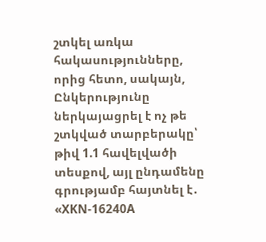շտկել առկա հակասությունները, որից հետո, սակայն, Ընկերությունը ներկայացրել է ոչ թե շտկված տարբերակը՝ թիվ 1.1 հավելվածի տեսքով, այլ ընդամենը գրությամբ հայտնել է․ «XKN-16240A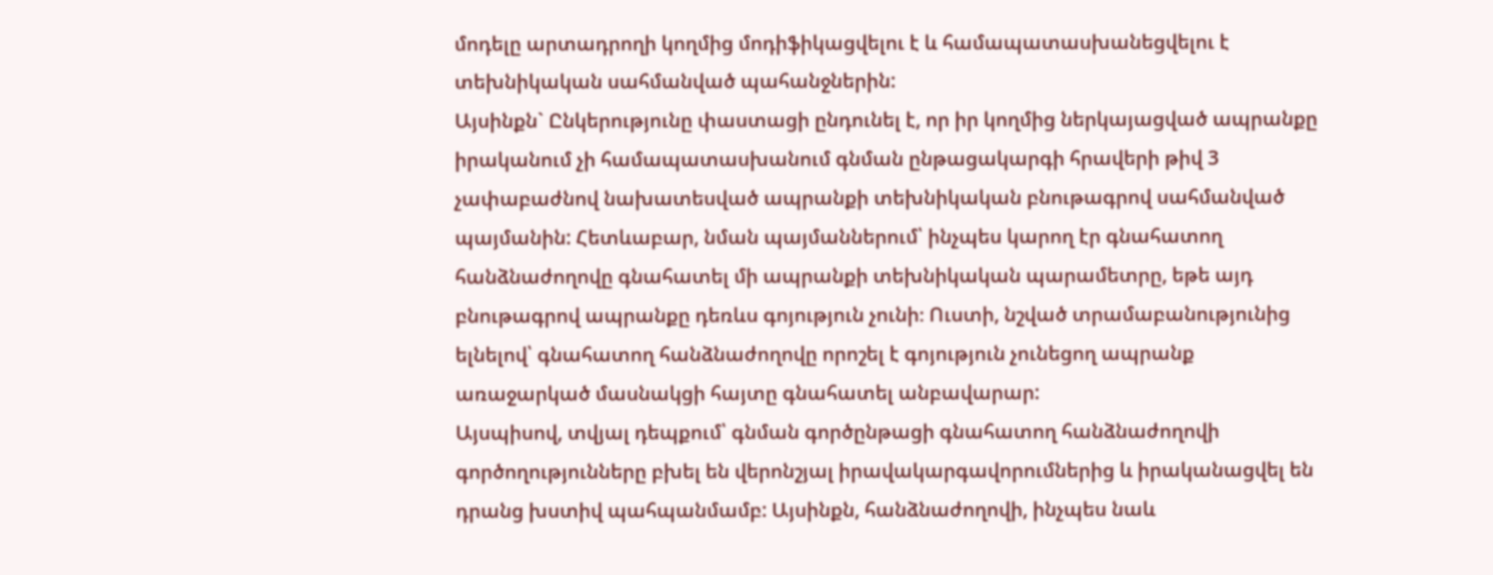մոդելը արտադրողի կողմից մոդիֆիկացվելու է և համապատասխանեցվելու է տեխնիկական սահմանված պահանջներին:
Այսինքն` Ընկերությունը փաստացի ընդունել է, որ իր կողմից ներկայացված ապրանքը իրականում չի համապատասխանում գնման ընթացակարգի հրավերի թիվ 3 չափաբաժնով նախատեսված ապրանքի տեխնիկական բնութագրով սահմանված պայմանին: Հետևաբար, նման պայմաններում՝ ինչպես կարող էր գնահատող հանձնաժողովը գնահատել մի ապրանքի տեխնիկական պարամետրը, եթե այդ բնութագրով ապրանքը դեռևս գոյություն չունի։ Ուստի, նշված տրամաբանությունից ելնելով՝ գնահատող հանձնաժողովը որոշել է գոյություն չունեցող ապրանք առաջարկած մասնակցի հայտը գնահատել անբավարար:
Այսպիսով, տվյալ դեպքում՝ գնման գործընթացի գնահատող հանձնաժողովի գործողությունները բխել են վերոնշյալ իրավակարգավորումներից և իրականացվել են դրանց խստիվ պահպանմամբ: Այսինքն, հանձնաժողովի, ինչպես նաև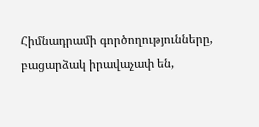Հիմնադրամի գործողությունները, բացարձակ իրավաչափ են,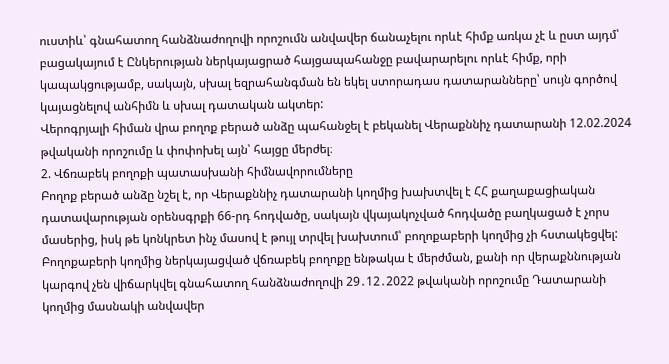ուստիև՝ գնահատող հանձնաժողովի որոշումն անվավեր ճանաչելու որևէ հիմք առկա չէ և ըստ այդմ՝ բացակայում է Ընկերության ներկայացրած հայցապահանջը բավարարելու որևէ հիմք, որի կապակցությամբ, սակայն, սխալ եզրահանգման են եկել ստորադաս դատարանները՝ սույն գործով կայացնելով անհիմն և սխալ դատական ակտեր:
Վերոգրյալի հիման վրա բողոք բերած անձը պահանջել է բեկանել Վերաքննիչ դատարանի 12.02.2024 թվականի որոշումը և փոփոխել այն՝ հայցը մերժել։
2. Վճռաբեկ բողոքի պատասխանի հիմնավորումները
Բողոք բերած անձը նշել է, որ Վերաքննիչ դատարանի կողմից խախտվել է ՀՀ քաղաքացիական դատավարության օրենսգրքի 66-րդ հոդվածը, սակայն վկայակոչված հոդվածը բաղկացած է չորս մասերից, իսկ թե կոնկրետ ինչ մասով է թույլ տրվել խախտում՝ բողոքաբերի կողմից չի հստակեցվել:
Բողոքաբերի կողմից ներկայացված վճռաբեկ բողոքը ենթակա է մերժման, քանի որ վերաքննության կարգով չեն վիճարկվել գնահատող հանձնաժողովի 29․12․2022 թվականի որոշումը Դատարանի կողմից մասնակի անվավեր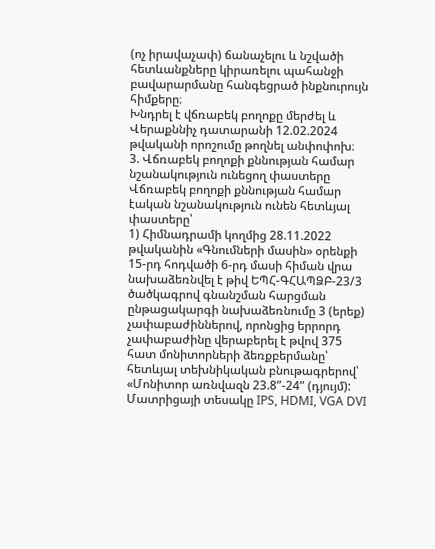(ոչ իրավաչափ) ճանաչելու և նշվածի հետևանքները կիրառելու պահանջի բավարարմանը հանգեցրած ինքնուրույն հիմքերը։
Խնդրել է վճռաբեկ բողոքը մերժել և Վերաքննիչ դատարանի 12.02.2024 թվականի որոշումը թողնել անփոփոխ։
3. Վճռաբեկ բողոքի քննության համար նշանակություն ունեցող փաստերը
Վճռաբեկ բողոքի քննության համար էական նշանակություն ունեն հետևյալ փաստերը՝
1) Հիմնադրամի կողմից 28.11.2022 թվականին «Գնումների մասին» օրենքի 15-րդ հոդվածի 6-րդ մասի հիման վրա նախաձեռնվել է թիվ ԵՊՀ-ԳՀԱՊՁԲ-23/3 ծածկագրով գնանշման հարցման ընթացակարգի նախաձեռնումը 3 (երեք) չափաբաժիններով, որոնցից երրորդ չափաբաժինը վերաբերել է թվով 375 հատ մոնիտորների ձեռքբերմանը՝ հետևյալ տեխնիկական բնութագրերով՝ «Մոնիտոր առնվազն 23.8”-24” (դյույմ): Մատրիցայի տեսակը IPS, HDMI, VGA DVI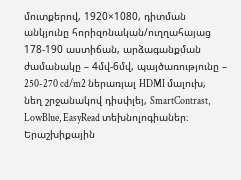մուտքերով, 1920×1080, դիտման անկյունը հորիզոնական/ուղղահայաց 178-190 աստիճան, արձագանքման ժամանակը – 4մվ-6մվ, պայծառությունը – 250-270 cd/m2 ներառյալ HDMI մալուխ, նեղ շրջանակով դիսփլեյ, SmartContrast, LowBlue, EasyRead տեխնոլոգիաներ։ Երաշխիքային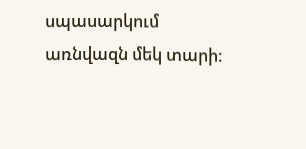սպասարկում առնվազն մեկ տարի։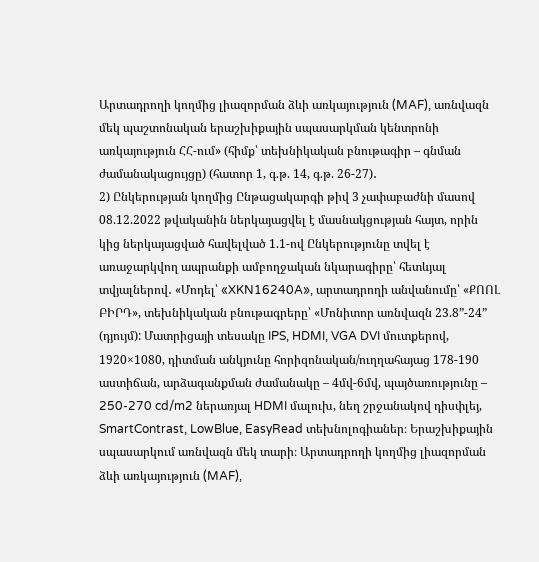Արտադրողի կողմից լիազորման ձևի առկայություն (MAF), առնվազն մեկ պաշտոնական երաշխիքային սպասարկման կենտրոնի առկայություն ՀՀ-ում» (հիմք՝ տեխնիկական բնութագիր – գնման ժամանակացույցը) (հատոր 1, գ.թ. 14, գ.թ. 26-27)․
2) Ընկերության կողմից Ընթացակարգի թիվ 3 չափաբաժնի մասով 08.12.2022 թվականին ներկայացվել է մասնակցության հայտ, որին կից ներկայացված հավելված 1.1-ով Ընկերությունը տվել է առաջարկվող ապրանքի ամբողջական նկարագիրը՝ հետևյալ տվյալներով․ «Մոդել՝ «XKN16240A», արտադրողի անվանումը՝ «ՔՈՈԼ ԲԻՐԴ», տեխնիկական բնութագրերը՝ «Մոնիտոր առնվազն 23.8”-24” (դյույմ): Մատրիցայի տեսակը IPS, HDMI, VGA DVI մուտքերով, 1920×1080, դիտման անկյունը հորիզոնական/ուղղահայաց 178-190 աստիճան, արձագանքման ժամանակը – 4մվ-6մվ, պայծառությունը – 250-270 cd/m2 ներառյալ HDMI մալուխ, նեղ շրջանակով դիսփլեյ, SmartContrast, LowBlue, EasyRead տեխնոլոգիաներ։ Երաշխիքային սպասարկում առնվազն մեկ տարի։ Արտադրողի կողմից լիազորման ձևի առկայություն (MAF),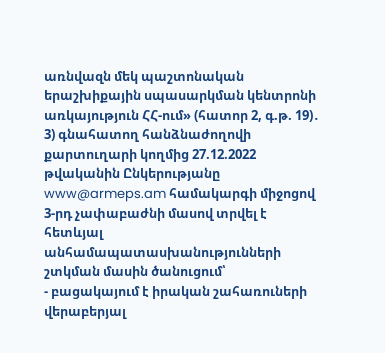առնվազն մեկ պաշտոնական երաշխիքային սպասարկման կենտրոնի առկայություն ՀՀ-ում» (հատոր 2, գ.թ. 19)․
3) գնահատող հանձնաժողովի քարտուղարի կողմից 27.12.2022 թվականին Ընկերությանը www@armeps.am համակարգի միջոցով 3-րդ չափաբաժնի մասով տրվել է հետևյալ անհամապատասխանությունների շտկման մասին ծանուցում՝
- բացակայում է իրական շահառուների վերաբերյալ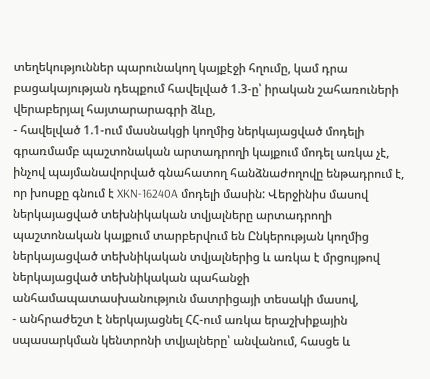տեղեկություններ պարունակող կայքէջի հղումը, կամ դրա բացակայության դեպքում հավելված 1.3-ը՝ իրական շահառուների վերաբերյալ հայտարարագրի ձևը,
- հավելված 1.1-ում մասնակցի կողմից ներկայացված մոդելի գրառմամբ պաշտոնական արտադրողի կայքում մոդել առկա չէ, ինչով պայմանավորված գնահատող հանձնաժողովը ենթադրում է, որ խոսքը գնում է XKN-16240A մոդելի մասին: Վերջինիս մասով ներկայացված տեխնիկական տվյալները արտադրողի պաշտոնական կայքում տարբերվում են Ընկերության կողմից ներկայացված տեխնիկական տվյալներից և առկա է մրցույթով ներկայացված տեխնիկական պահանջի անհամապատասխանություն մատրիցայի տեսակի մասով,
- անհրաժեշտ է ներկայացնել ՀՀ-ում առկա երաշխիքային սպասարկման կենտրոնի տվյալները՝ անվանում, հասցե և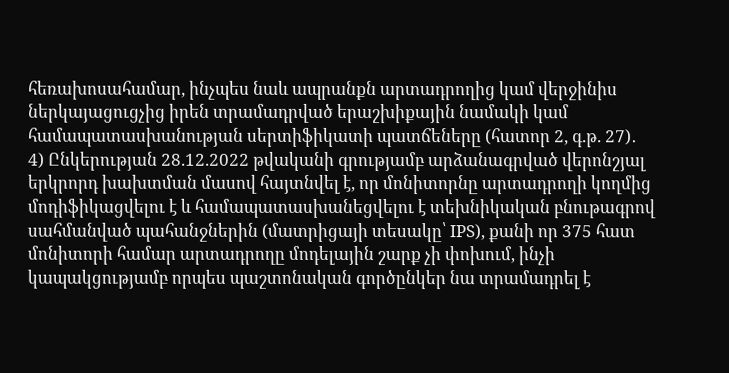հեռախոսահամար, ինչպես նաև ապրանքն արտադրողից կամ վերջինիս ներկայացուցչից իրեն տրամադրված երաշխիքային նամակի կամ համապատասխանության սերտիֆիկատի պատճեները (հատոր 2, գ.թ. 27)․
4) Ընկերության 28.12.2022 թվականի գրությամբ արձանագրված վերոնշյալ երկրորդ խախտման մասով հայտնվել է, որ մոնիտորնը արտադրողի կողմից մոդիֆիկացվելու է և համապատասխանեցվելու է տեխնիկական բնութագրով սահմանված պահանջներին (մատրիցայի տեսակը՝ IPS), քանի որ 375 հատ մոնիտորի համար արտադրողը մոդելային շարք չի փոխում, ինչի կապակցությամբ որպես պաշտոնական գործընկեր նա տրամադրել է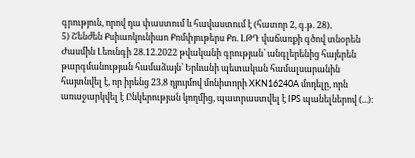գրություն, որով դա փաստում և հավաստում է (հատոր 2, գ.թ. 28)․
5) Շենժեն Քսիաոկունիաո Քոմփյութերս Քո. ԼԹԴ վաճառքի գծով տնօրեն Ժասմին Լեունգի 28.12.2022 թվականի գրության՝ անգլերենից հայերեն թարգմանության համաձայն՝ Երևանի պետական համալսարանին հայտնվել է, որ իրենց 23.8 դյույմով մոնիտորի XKN16240A մոդելը, որն առաջարկվել է Ընկերության կողմից, պատրաստվել է IPS պանելներով (...):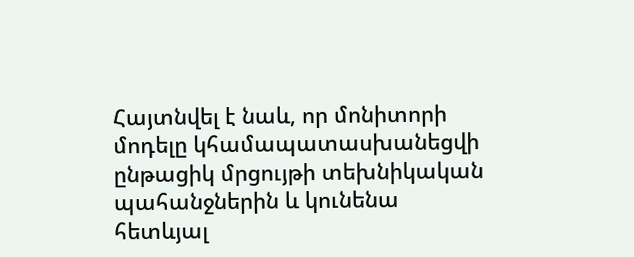Հայտնվել է նաև, որ մոնիտորի մոդելը կհամապատասխանեցվի ընթացիկ մրցույթի տեխնիկական պահանջներին և կունենա հետևյալ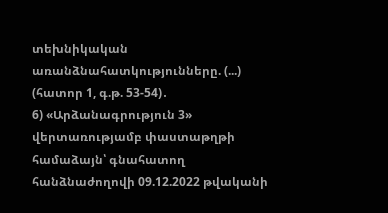տեխնիկական առանձնահատկությունները. (...) (հատոր 1, գ.թ. 53-54)․
6) «Արձանագրություն 3» վերտառությամբ փաստաթղթի համաձայն՝ գնահատող հանձնաժողովի 09.12.2022 թվականի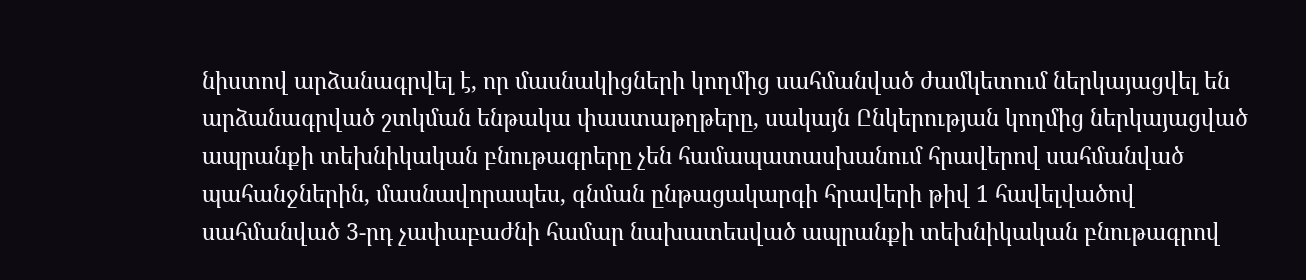նիստով արձանագրվել է, որ մասնակիցների կողմից սահմանված ժամկետում ներկայացվել են արձանագրված շտկման ենթակա փաստաթղթերը, սակայն Ընկերության կողմից ներկայացված ապրանքի տեխնիկական բնութագրերը չեն համապատասխանում հրավերով սահմանված պահանջներին, մասնավորապես, գնման ընթացակարգի հրավերի թիվ 1 հավելվածով սահմանված 3-րդ չափաբաժնի համար նախատեսված ապրանքի տեխնիկական բնութագրով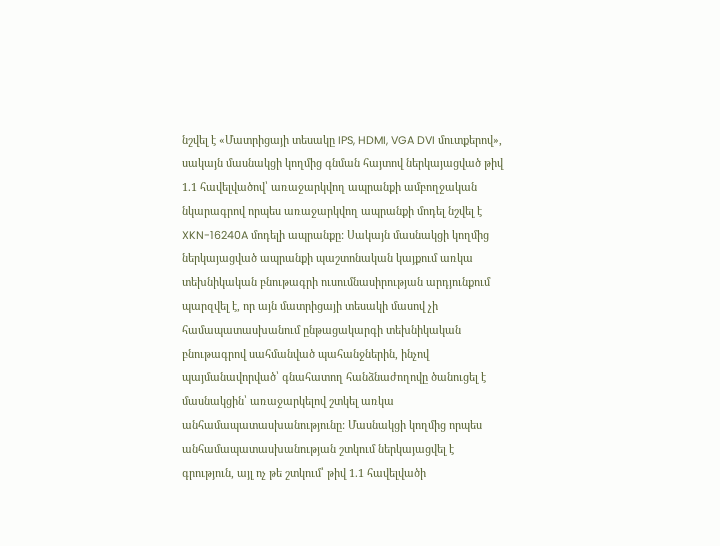նշվել է «Մատրիցայի տեսակը IPS, HDMI, VGA DVI մուտքերով», սակայն մասնակցի կողմից գնման հայտով ներկայացված թիվ 1.1 հավելվածով՝ առաջարկվող ապրանքի ամբողջական նկարագրով որպես առաջարկվող ապրանքի մոդել նշվել է XKN-16240A մոդելի ապրանքը: Սակայն մասնակցի կողմից ներկայացված ապրանքի պաշտոնական կայքում առկա տեխնիկական բնութագրի ուսումնասիրության արդյունքում պարզվել է, որ այն մատրիցայի տեսակի մասով չի համապատասխանում ընթացակարգի տեխնիկական բնութագրով սահմանված պահանջներին, ինչով պայմանավորված՝ գնահատող հանձնաժողովը ծանուցել է մասնակցին՝ առաջարկելով շտկել առկա անհամապատասխանությունը: Մասնակցի կողմից որպես անհամապատասխանության շտկում ներկայացվել է գրություն, այլ ոչ թե շտկում՝ թիվ 1.1 հավելվածի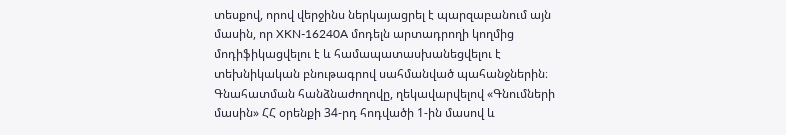տեսքով, որով վերջինս ներկայացրել է պարզաբանում այն մասին, որ XKN-16240A մոդելն արտադրողի կողմից մոդիֆիկացվելու է և համապատասխանեցվելու է տեխնիկական բնութագրով սահմանված պահանջներին։
Գնահատման հանձնաժողովը, ղեկավարվելով «Գնումների մասին» ՀՀ օրենքի 34-րդ հոդվածի 1-ին մասով և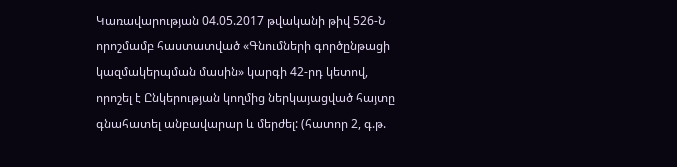Կառավարության 04.05.2017 թվականի թիվ 526-Ն որոշմամբ հաստատված «Գնումների գործընթացի կազմակերպման մասին» կարգի 42-րդ կետով, որոշել է Ընկերության կողմից ներկայացված հայտը գնահատել անբավարար և մերժել: (հատոր 2, գ.թ.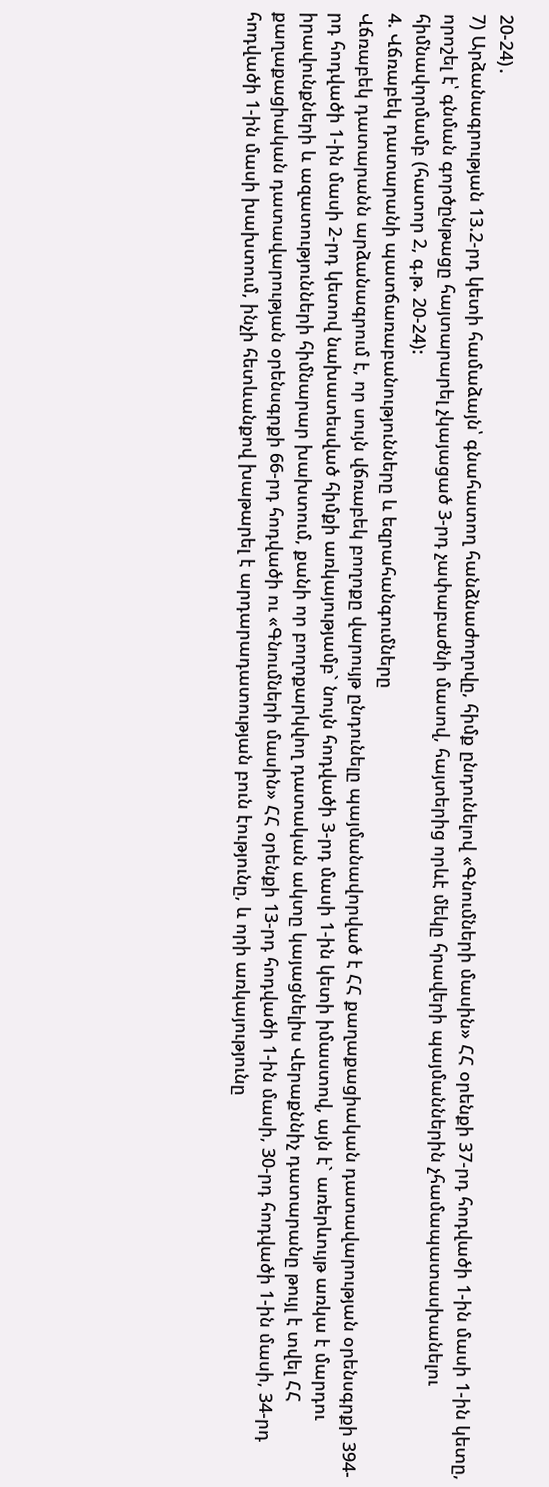20-24)․
7) Արձանագրության 13.2-րդ կետի համաձայն՝ գնահատող հանձնաժողովը, հիմք ընդունելով «Գնումների մասին» ՀՀ օրենքի 37-րդ հոդվածի 1-ին մասի 1-ին կետը, որոշել է՝ գնման գործընթացը հայտարարել չկայացած 3-րդ չափաբաժնի մասով, հայտերից որևէ մեկը հրավերի պայմաններին չհամապատասխանելու հիմնավորմամբ (հատոր 2, գ.թ. 20-24):
4. Վճռաբեկ դատարանի պատճառաբանությունները և եզրահանգումները
Վճռաբեկ դատարանն արձանագրում է, որ սույն վճռաբեկ բողոքը վարույթ ընդունելը պայմանավորված է ՀՀ քաղաքացիական դատավարության օրենսգրքի 394-րդ հոդվածի 1-ին մասի 2-րդ կետով նախատեսված հիմքի առկայությամբ` նույն հոդվածի 3-րդ մասի 1-ին կետի իմաստով, այն է` առերևույթ առկա է մարդու իրավունքների և ազատությունների հիմնարար խախտում, քանի որ բողոքարկվող դատական ակտը կայացնելիս Վերաքննիչ դատարանը թույլ է տվել ՀՀ քաղաքացիական դատավարության օրենսգրքի 66-րդ հոդվածի ու «Գնումների մասին» ՀՀ օրենքի 13-րդ հոդվածի 1-ին մասի, 30-րդ հոդվածի 1-ին մասի, 34-րդ հոդվածի 1-ին մասի խախտում, ինչի հետևանքով խաթարել է արդարադատության բուն էությունը, և որի առկայությունը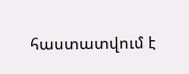հաստատվում է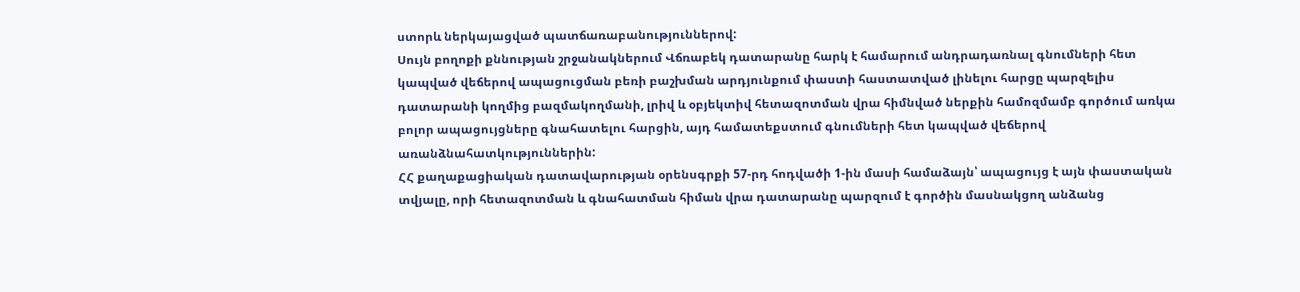ստորև ներկայացված պատճառաբանություններով:
Սույն բողոքի քննության շրջանակներում Վճռաբեկ դատարանը հարկ է համարում անդրադառնալ գնումների հետ կապված վեճերով ապացուցման բեռի բաշխման արդյունքում փաստի հաստատված լինելու հարցը պարզելիս դատարանի կողմից բազմակողմանի, լրիվ և օբյեկտիվ հետազոտման վրա հիմնված ներքին համոզմամբ գործում առկա բոլոր ապացույցները գնահատելու հարցին, այդ համատեքստում գնումների հետ կապված վեճերով առանձնահատկություններին:
ՀՀ քաղաքացիական դատավարության օրենսգրքի 57-րդ հոդվածի 1-ին մասի համաձայն՝ ապացույց է այն փաստական տվյալը, որի հետազոտման և գնահատման հիման վրա դատարանը պարզում է գործին մասնակցող անձանց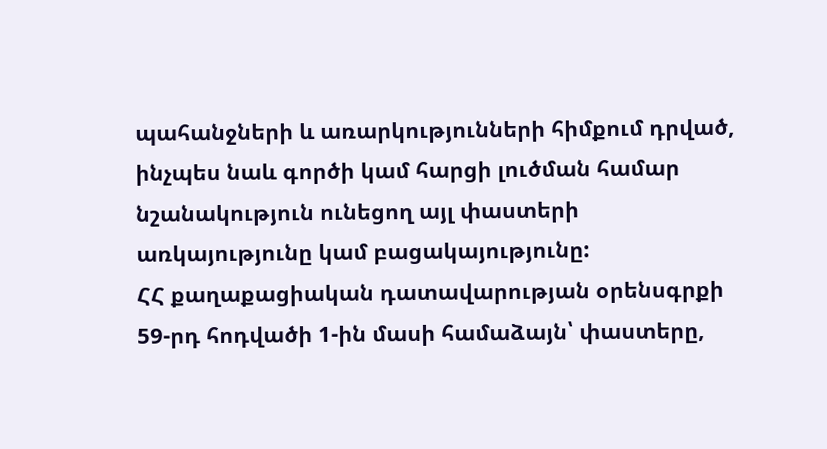պահանջների և առարկությունների հիմքում դրված, ինչպես նաև գործի կամ հարցի լուծման համար նշանակություն ունեցող այլ փաստերի առկայությունը կամ բացակայությունը:
ՀՀ քաղաքացիական դատավարության օրենսգրքի 59-րդ հոդվածի 1-ին մասի համաձայն՝ փաստերը,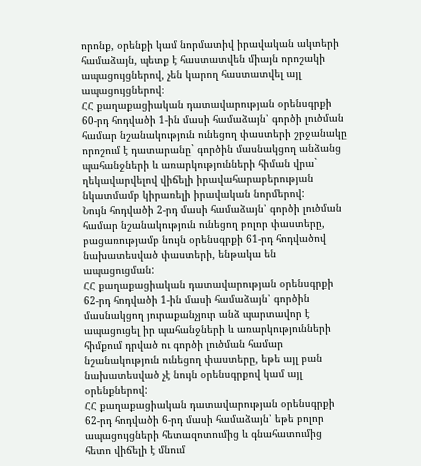որոնք, օրենքի կամ նորմատիվ իրավական ակտերի համաձայն, պետք է հաստատվեն միայն որոշակի ապացույցներով, չեն կարող հաստատվել այլ ապացույցներով։
ՀՀ քաղաքացիական դատավարության օրենսգրքի 60-րդ հոդվածի 1-ին մասի համաձայն՝ գործի լուծման համար նշանակություն ունեցող փաստերի շրջանակը որոշում է դատարանը` գործին մասնակցող անձանց պահանջների և առարկությունների հիման վրա` ղեկավարվելով վիճելի իրավահարաբերության նկատմամբ կիրառելի իրավական նորմերով:
Նույն հոդվածի 2-րդ մասի համաձայն՝ գործի լուծման համար նշանակություն ունեցող բոլոր փաստերը, բացառությամբ նույն օրենսգրքի 61-րդ հոդվածով նախատեսված փաստերի, ենթակա են ապացուցման:
ՀՀ քաղաքացիական դատավարության օրենսգրքի 62-րդ հոդվածի 1-ին մասի համաձայն՝ գործին մասնակցող յուրաքանչյուր անձ պարտավոր է ապացուցել իր պահանջների և առարկությունների հիմքում դրված ու գործի լուծման համար նշանակություն ունեցող փաստերը, եթե այլ բան նախատեսված չէ նույն օրենսգրքով կամ այլ օրենքներով:
ՀՀ քաղաքացիական դատավարության օրենսգրքի 62-րդ հոդվածի 6-րդ մասի համաձայն՝ եթե բոլոր ապացույցների հետազոտումից և գնահատումից հետո վիճելի է մնում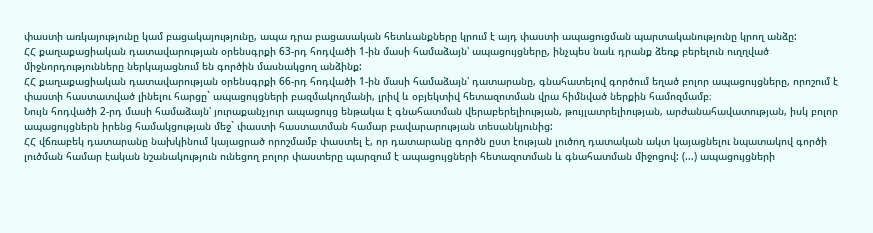փաստի առկայությունը կամ բացակայությունը, ապա դրա բացասական հետևանքները կրում է այդ փաստի ապացուցման պարտականությունը կրող անձը:
ՀՀ քաղաքացիական դատավարության օրենսգրքի 63-րդ հոդվածի 1-ին մասի համաձայն՝ ապացույցները, ինչպես նաև դրանք ձեռք բերելուն ուղղված միջնորդությունները ներկայացնում են գործին մասնակցող անձինք:
ՀՀ քաղաքացիական դատավարության օրենսգրքի 66-րդ հոդվածի 1-ին մասի համաձայն՝ դատարանը, գնահատելով գործում եղած բոլոր ապացույցները, որոշում է փաստի հաստատված լինելու հարցը` ապացույցների բազմակողմանի, լրիվ և օբյեկտիվ հետազոտման վրա հիմնված ներքին համոզմամբ։
Նույն հոդվածի 2-րդ մասի համաձայն՝ յուրաքանչյուր ապացույց ենթակա է գնահատման վերաբերելիության, թույլատրելիության, արժանահավատության, իսկ բոլոր ապացույցներն իրենց համակցության մեջ` փաստի հաստատման համար բավարարության տեսանկյունից:
ՀՀ վճռաբեկ դատարանը նախկինում կայացրած որոշմամբ փաստել է, որ դատարանը գործն ըստ էության լուծող դատական ակտ կայացնելու նպատակով գործի լուծման համար էական նշանակություն ունեցող բոլոր փաստերը պարզում է ապացույցների հետազոտման և գնահատման միջոցով: (...) ապացույցների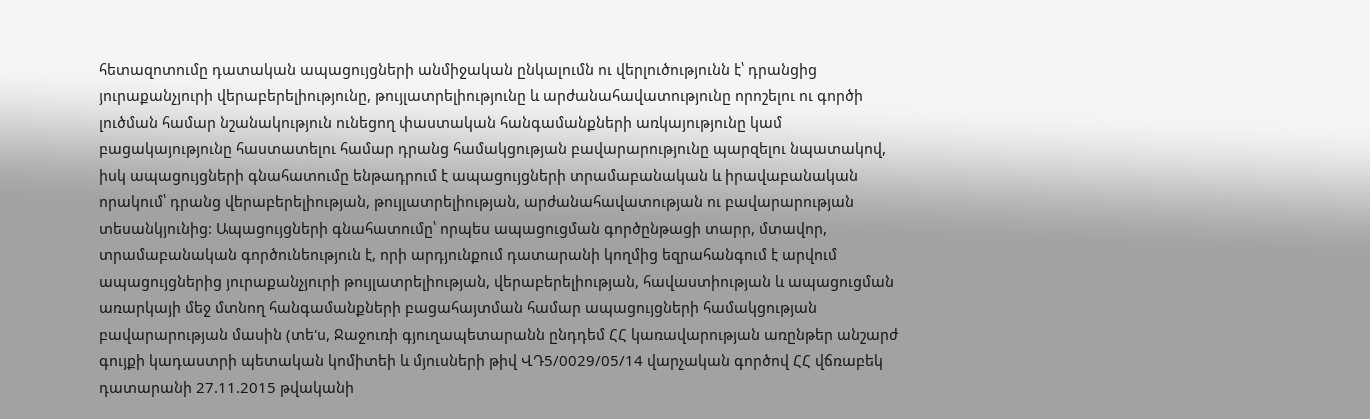հետազոտումը դատական ապացույցների անմիջական ընկալումն ու վերլուծությունն է՝ դրանցից յուրաքանչյուրի վերաբերելիությունը, թույլատրելիությունը և արժանահավատությունը որոշելու ու գործի լուծման համար նշանակություն ունեցող փաստական հանգամանքների առկայությունը կամ բացակայությունը հաստատելու համար դրանց համակցության բավարարությունը պարզելու նպատակով, իսկ ապացույցների գնահատումը ենթադրում է ապացույցների տրամաբանական և իրավաբանական որակում՝ դրանց վերաբերելիության, թույլատրելիության, արժանահավատության ու բավարարության տեսանկյունից: Ապացույցների գնահատումը՝ որպես ապացուցման գործընթացի տարր, մտավոր, տրամաբանական գործունեություն է, որի արդյունքում դատարանի կողմից եզրահանգում է արվում ապացույցներից յուրաքանչյուրի թույլատրելիության, վերաբերելիության, հավաստիության և ապացուցման առարկայի մեջ մտնող հանգամանքների բացահայտման համար ապացույցների համակցության բավարարության մասին (տե'ս, Ջաջուռի գյուղապետարանն ընդդեմ ՀՀ կառավարության առընթեր անշարժ գույքի կադաստրի պետական կոմիտեի և մյուսների թիվ ՎԴ5/0029/05/14 վարչական գործով ՀՀ վճռաբեկ դատարանի 27.11.2015 թվականի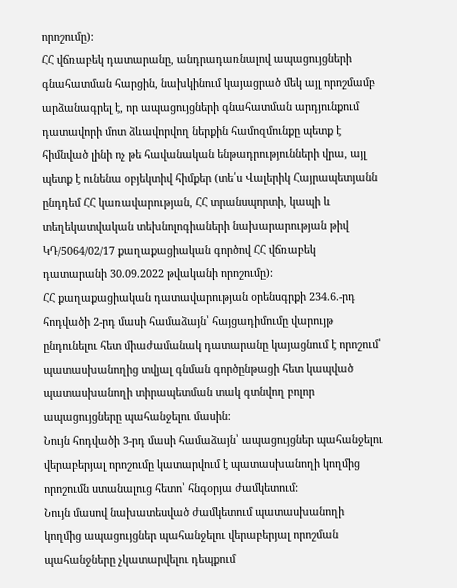որոշումը):
ՀՀ վճռաբեկ դատարանը, անդրադառնալով ապացույցների գնահատման հարցին, նախկինում կայացրած մեկ այլ որոշմամբ արձանագրել է, որ ապացույցների գնահատման արդյունքում դատավորի մոտ ձևավորվող ներքին համոզմունքը պետք է հիմնված լինի ոչ թե հավանական ենթադրությունների վրա, այլ պետք է ունենա օբյեկտիվ հիմքեր (տե՛ս Վալերիկ Հայրապետյանն ընդդեմ ՀՀ կառավարության, ՀՀ տրանսպորտի, կապի և տեղեկատվական տեխնոլոգիաների նախարարության թիվ ԿԴ/5064/02/17 քաղաքացիական գործով ՀՀ վճռաբեկ դատարանի 30.09.2022 թվականի որոշումը):
ՀՀ քաղաքացիական դատավարության օրենսգրքի 234.6.-րդ հոդվածի 2-րդ մասի համաձայն՝ հայցադիմումը վարույթ ընդունելու հետ միաժամանակ դատարանը կայացնում է որոշում՝ պատասխանողից տվյալ գնման գործընթացի հետ կապված պատասխանողի տիրապետման տակ գտնվող բոլոր ապացույցները պահանջելու մասին:
Նույն հոդվածի 3-րդ մասի համաձայն՝ ապացույցներ պահանջելու վերաբերյալ որոշումը կատարվում է պատասխանողի կողմից որոշումն ստանալուց հետո՝ հնգօրյա ժամկետում:
Նույն մասով նախատեսված ժամկետում պատասխանողի կողմից ապացույցներ պահանջելու վերաբերյալ որոշման պահանջները չկատարվելու դեպքում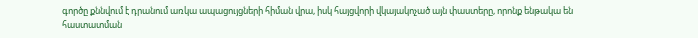գործը քննվում է դրանում առկա ապացույցների հիման վրա, իսկ հայցվորի վկայակոչած այն փաստերը, որոնք ենթակա են հաստատման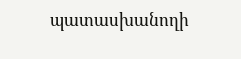պատասխանողի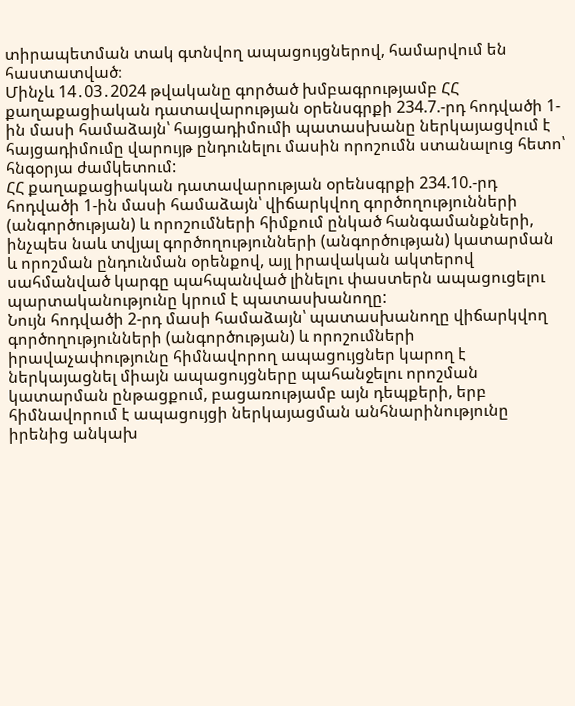տիրապետման տակ գտնվող ապացույցներով, համարվում են հաստատված։
Մինչև 14․03․2024 թվականը գործած խմբագրությամբ ՀՀ քաղաքացիական դատավարության օրենսգրքի 234.7.-րդ հոդվածի 1-ին մասի համաձայն՝ հայցադիմումի պատասխանը ներկայացվում է հայցադիմումը վարույթ ընդունելու մասին որոշումն ստանալուց հետո՝ հնգօրյա ժամկետում:
ՀՀ քաղաքացիական դատավարության օրենսգրքի 234.10.-րդ հոդվածի 1-ին մասի համաձայն՝ վիճարկվող գործողությունների (անգործության) և որոշումների հիմքում ընկած հանգամանքների, ինչպես նաև տվյալ գործողությունների (անգործության) կատարման և որոշման ընդունման օրենքով, այլ իրավական ակտերով սահմանված կարգը պահպանված լինելու փաստերն ապացուցելու պարտականությունը կրում է պատասխանողը:
Նույն հոդվածի 2-րդ մասի համաձայն՝ պատասխանողը վիճարկվող գործողությունների (անգործության) և որոշումների իրավաչափությունը հիմնավորող ապացույցներ կարող է ներկայացնել միայն ապացույցները պահանջելու որոշման կատարման ընթացքում, բացառությամբ այն դեպքերի, երբ հիմնավորում է ապացույցի ներկայացման անհնարինությունը իրենից անկախ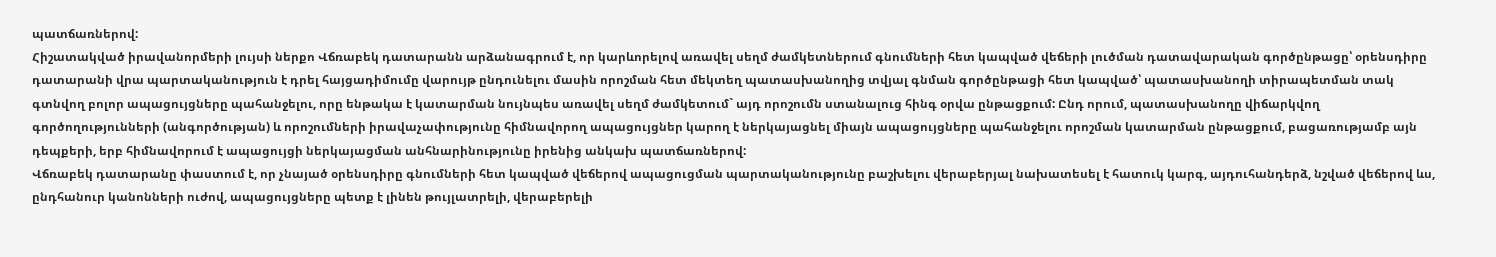պատճառներով:
Հիշատակված իրավանորմերի լույսի ներքո Վճռաբեկ դատարանն արձանագրում է, որ կարևորելով առավել սեղմ ժամկետներում գնումների հետ կապված վեճերի լուծման դատավարական գործընթացը՝ օրենսդիրը դատարանի վրա պարտականություն է դրել հայցադիմումը վարույթ ընդունելու մասին որոշման հետ մեկտեղ պատասխանողից տվյալ գնման գործընթացի հետ կապված՝ պատասխանողի տիրապետման տակ գտնվող բոլոր ապացույցները պահանջելու, որը ենթակա է կատարման նույնպես առավել սեղմ ժամկետում` այդ որոշումն ստանալուց հինգ օրվա ընթացքում: Ընդ որում, պատասխանողը վիճարկվող գործողությունների (անգործության) և որոշումների իրավաչափությունը հիմնավորող ապացույցներ կարող է ներկայացնել միայն ապացույցները պահանջելու որոշման կատարման ընթացքում, բացառությամբ այն դեպքերի, երբ հիմնավորում է ապացույցի ներկայացման անհնարինությունը իրենից անկախ պատճառներով:
Վճռաբեկ դատարանը փաստում է, որ չնայած օրենսդիրը գնումների հետ կապված վեճերով ապացուցման պարտականությունը բաշխելու վերաբերյալ նախատեսել է հատուկ կարգ, այդուհանդերձ, նշված վեճերով ևս, ընդհանուր կանոնների ուժով, ապացույցները պետք է լինեն թույլատրելի, վերաբերելի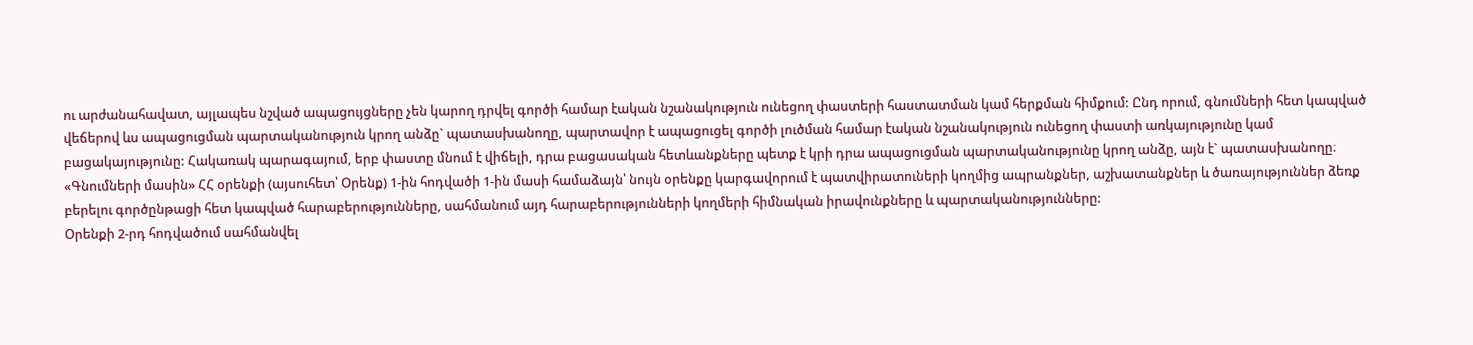ու արժանահավատ, այլապես նշված ապացույցները չեն կարող դրվել գործի համար էական նշանակություն ունեցող փաստերի հաստատման կամ հերքման հիմքում: Ընդ որում, գնումների հետ կապված վեճերով ևս ապացուցման պարտականություն կրող անձը` պատասխանողը, պարտավոր է ապացուցել գործի լուծման համար էական նշանակություն ունեցող փաստի առկայությունը կամ բացակայությունը: Հակառակ պարագայում, երբ փաստը մնում է վիճելի, դրա բացասական հետևանքները պետք է կրի դրա ապացուցման պարտականությունը կրող անձը, այն է` պատասխանողը։
«Գնումների մասին» ՀՀ օրենքի (այսուհետ՝ Օրենք) 1-ին հոդվածի 1-ին մասի համաձայն՝ նույն օրենքը կարգավորում է պատվիրատուների կողմից ապրանքներ, աշխատանքներ և ծառայություններ ձեռք բերելու գործընթացի հետ կապված հարաբերությունները, սահմանում այդ հարաբերությունների կողմերի հիմնական իրավունքները և պարտականությունները:
Օրենքի 2-րդ հոդվածում սահմանվել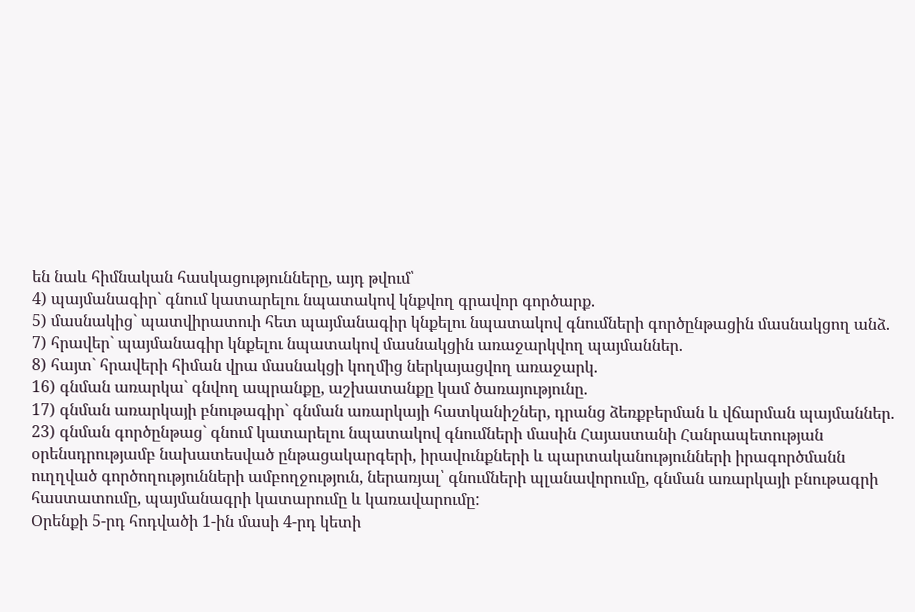են նաև հիմնական հասկացությունները, այդ թվում՝
4) պայմանագիր` գնում կատարելու նպատակով կնքվող գրավոր գործարք.
5) մասնակից` պատվիրատուի հետ պայմանագիր կնքելու նպատակով գնումների գործընթացին մասնակցող անձ.
7) հրավեր` պայմանագիր կնքելու նպատակով մասնակցին առաջարկվող պայմաններ.
8) հայտ` հրավերի հիման վրա մասնակցի կողմից ներկայացվող առաջարկ.
16) գնման առարկա` գնվող ապրանքը, աշխատանքը կամ ծառայությունը.
17) գնման առարկայի բնութագիր` գնման առարկայի հատկանիշներ, դրանց ձեռքբերման և վճարման պայմաններ.
23) գնման գործընթաց` գնում կատարելու նպատակով գնումների մասին Հայաստանի Հանրապետության օրենսդրությամբ նախատեսված ընթացակարգերի, իրավունքների և պարտականությունների իրագործմանն ուղղված գործողությունների ամբողջություն, ներառյալ՝ գնումների պլանավորումը, գնման առարկայի բնութագրի հաստատումը, պայմանագրի կատարումը և կառավարումը:
Օրենքի 5-րդ հոդվածի 1-ին մասի 4-րդ կետի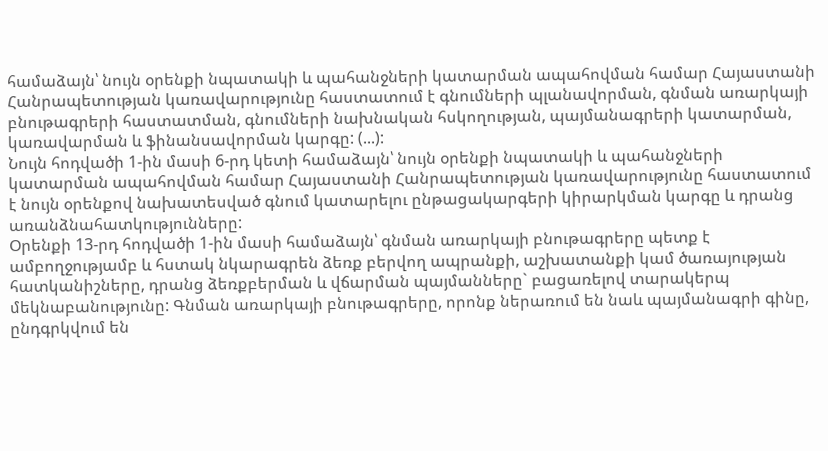համաձայն՝ նույն օրենքի նպատակի և պահանջների կատարման ապահովման համար Հայաստանի Հանրապետության կառավարությունը հաստատում է գնումների պլանավորման, գնման առարկայի բնութագրերի հաստատման, գնումների նախնական հսկողության, պայմանագրերի կատարման, կառավարման և ֆինանսավորման կարգը: (...):
Նույն հոդվածի 1-ին մասի 6-րդ կետի համաձայն՝ նույն օրենքի նպատակի և պահանջների կատարման ապահովման համար Հայաստանի Հանրապետության կառավարությունը հաստատում է նույն օրենքով նախատեսված գնում կատարելու ընթացակարգերի կիրարկման կարգը և դրանց առանձնահատկությունները:
Օրենքի 13-րդ հոդվածի 1-ին մասի համաձայն՝ գնման առարկայի բնութագրերը պետք է ամբողջությամբ և հստակ նկարագրեն ձեռք բերվող ապրանքի, աշխատանքի կամ ծառայության հատկանիշները, դրանց ձեռքբերման և վճարման պայմանները` բացառելով տարակերպ մեկնաբանությունը: Գնման առարկայի բնութագրերը, որոնք ներառում են նաև պայմանագրի գինը, ընդգրկվում են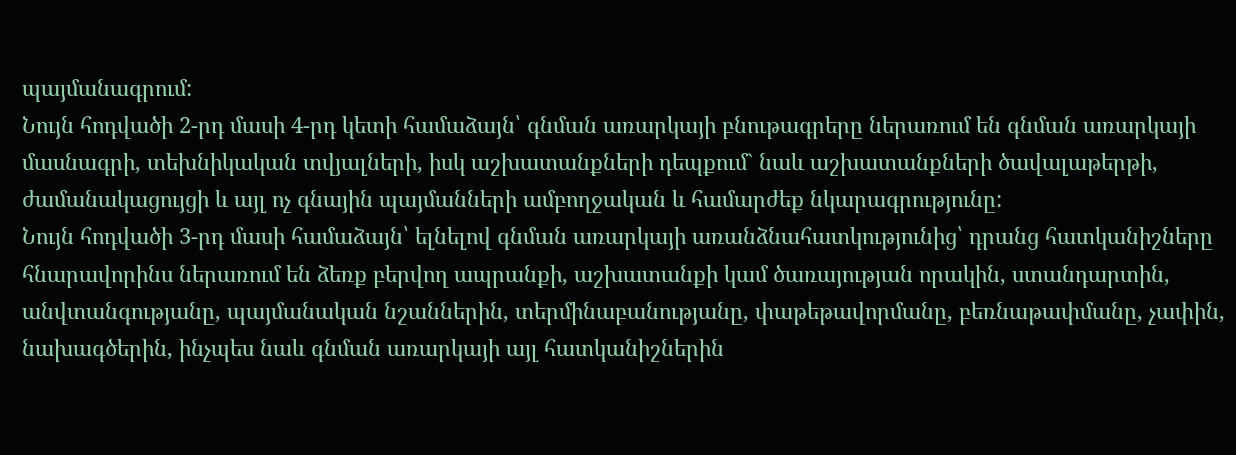պայմանագրում:
Նույն հոդվածի 2-րդ մասի 4-րդ կետի համաձայն՝ գնման առարկայի բնութագրերը ներառում են գնման առարկայի մասնագրի, տեխնիկական տվյալների, իսկ աշխատանքների դեպքում` նաև աշխատանքների ծավալաթերթի, ժամանակացույցի և այլ ոչ գնային պայմանների ամբողջական և համարժեք նկարագրությունը:
Նույն հոդվածի 3-րդ մասի համաձայն՝ ելնելով գնման առարկայի առանձնահատկությունից՝ դրանց հատկանիշները հնարավորինս ներառում են ձեռք բերվող ապրանքի, աշխատանքի կամ ծառայության որակին, ստանդարտին, անվտանգությանը, պայմանական նշաններին, տերմինաբանությանը, փաթեթավորմանը, բեռնաթափմանը, չափին, նախագծերին, ինչպես նաև գնման առարկայի այլ հատկանիշներին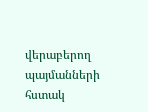վերաբերող պայմանների հստակ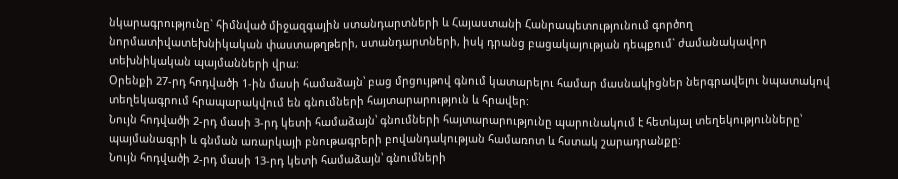նկարագրությունը` հիմնված միջազգային ստանդարտների և Հայաստանի Հանրապետությունում գործող նորմատիվատեխնիկական փաստաթղթերի, ստանդարտների, իսկ դրանց բացակայության դեպքում` ժամանակավոր տեխնիկական պայմանների վրա:
Օրենքի 27-րդ հոդվածի 1-ին մասի համաձայն՝ բաց մրցույթով գնում կատարելու համար մասնակիցներ ներգրավելու նպատակով տեղեկագրում հրապարակվում են գնումների հայտարարություն և հրավեր:
Նույն հոդվածի 2-րդ մասի 3-րդ կետի համաձայն՝ գնումների հայտարարությունը պարունակում է հետևյալ տեղեկությունները՝ պայմանագրի և գնման առարկայի բնութագրերի բովանդակության համառոտ և հստակ շարադրանքը:
Նույն հոդվածի 2-րդ մասի 13-րդ կետի համաձայն՝ գնումների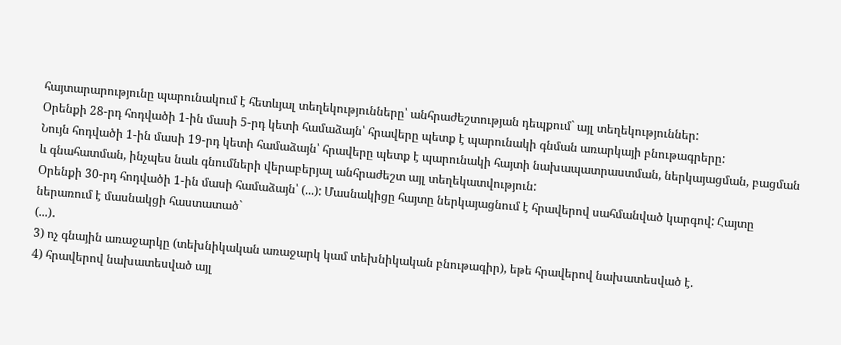հայտարարությունը պարունակում է հետևյալ տեղեկությունները՝ անհրաժեշտության դեպքում` այլ տեղեկություններ:
Օրենքի 28-րդ հոդվածի 1-ին մասի 5-րդ կետի համաձայն՝ հրավերը պետք է պարունակի գնման առարկայի բնութագրերը:
Նույն հոդվածի 1-ին մասի 19-րդ կետի համաձայն՝ հրավերը պետք է պարունակի հայտի նախապատրաստման, ներկայացման, բացման և գնահատման, ինչպես նաև գնումների վերաբերյալ անհրաժեշտ այլ տեղեկատվություն:
Օրենքի 30-րդ հոդվածի 1-ին մասի համաձայն՝ (...): Մասնակիցը հայտը ներկայացնում է հրավերով սահմանված կարգով: Հայտը ներառում է մասնակցի հաստատած`
(...)․
3) ոչ գնային առաջարկը (տեխնիկական առաջարկ կամ տեխնիկական բնութագիր), եթե հրավերով նախատեսված է.
4) հրավերով նախատեսված այլ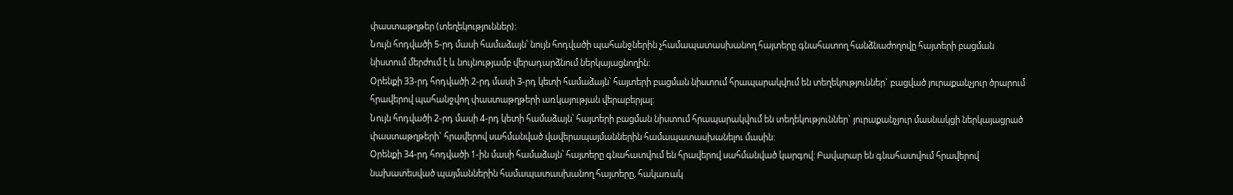փաստաթղթեր (տեղեկություններ):
Նույն հոդվածի 5-րդ մասի համաձայն՝ նույն հոդվածի պահանջներին չհամապատասխանող հայտերը գնահատող հանձնաժողովը հայտերի բացման նիստում մերժում է և նույնությամբ վերադարձնում ներկայացնողին:
Օրենքի 33-րդ հոդվածի 2-րդ մասի 3-րդ կետի համաձայն՝ հայտերի բացման նիստում հրապարակվում են տեղեկություններ` բացված յուրաքանչյուր ծրարում հրավերով պահանջվող փաստաթղթերի առկայության վերաբերյալ:
Նույն հոդվածի 2-րդ մասի 4-րդ կետի համաձայն՝ հայտերի բացման նիստում հրապարակվում են տեղեկություններ` յուրաքանչյուր մասնակցի ներկայացրած փաստաթղթերի` հրավերով սահմանված վավերապայմաններին համապատասխանելու մասին:
Օրենքի 34-րդ հոդվածի 1-ին մասի համաձայն՝ հայտերը գնահատվում են հրավերով սահմանված կարգով: Բավարար են գնահատվում հրավերով նախատեսված պայմաններին համապատասխանող հայտերը, հակառակ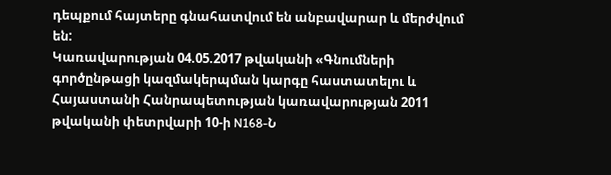դեպքում հայտերը գնահատվում են անբավարար և մերժվում են:
Կառավարության 04.05.2017 թվականի «Գնումների գործընթացի կազմակերպման կարգը հաստատելու և Հայաստանի Հանրապետության կառավարության 2011 թվականի փետրվարի 10-ի N168-Ն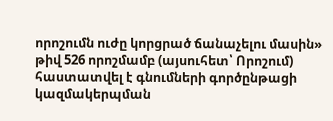որոշումն ուժը կորցրած ճանաչելու մասին» թիվ 526 որոշմամբ (այսուհետ՝ Որոշում) հաստատվել է գնումների գործընթացի կազմակերպման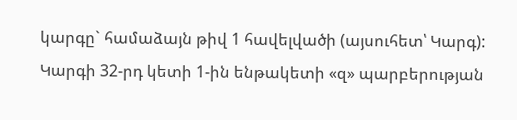կարգը` համաձայն թիվ 1 հավելվածի (այսուհետ՝ Կարգ):
Կարգի 32-րդ կետի 1-ին ենթակետի «զ» պարբերության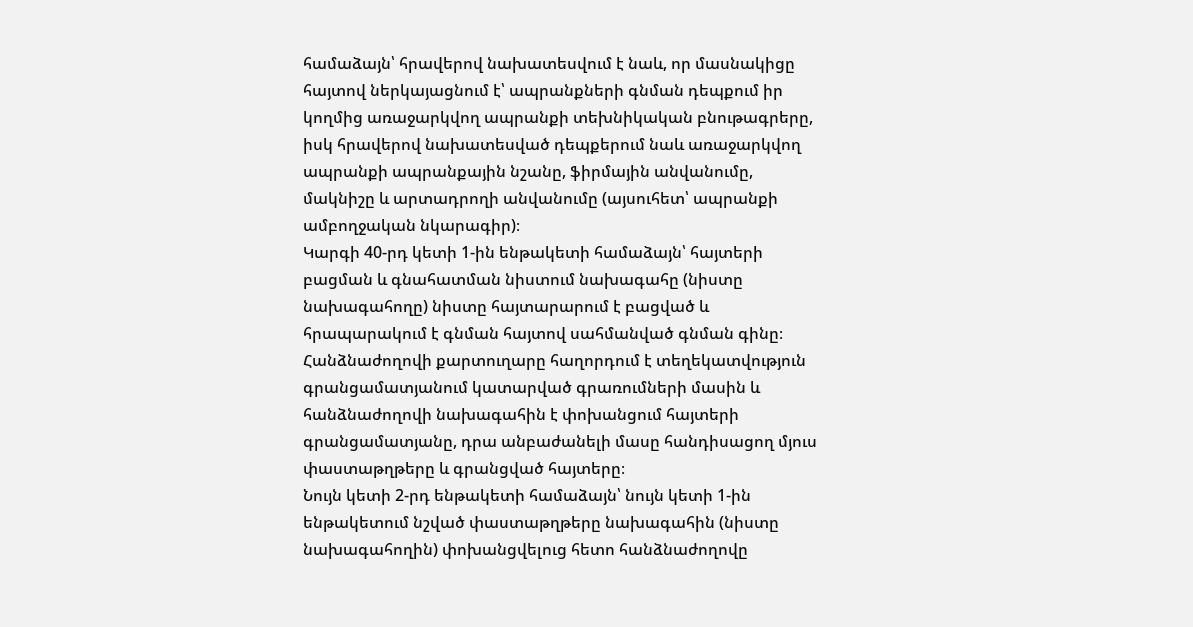համաձայն՝ հրավերով նախատեսվում է նաև, որ մասնակիցը հայտով ներկայացնում է՝ ապրանքների գնման դեպքում իր կողմից առաջարկվող ապրանքի տեխնիկական բնութագրերը, իսկ հրավերով նախատեսված դեպքերում նաև առաջարկվող ապրանքի ապրանքային նշանը, ֆիրմային անվանումը, մակնիշը և արտադրողի անվանումը (այսուհետ՝ ապրանքի ամբողջական նկարագիր)։
Կարգի 40-րդ կետի 1-ին ենթակետի համաձայն՝ հայտերի բացման և գնահատման նիստում նախագահը (նիստը նախագահողը) նիստը հայտարարում է բացված և հրապարակում է գնման հայտով սահմանված գնման գինը։ Հանձնաժողովի քարտուղարը հաղորդում է տեղեկատվություն գրանցամատյանում կատարված գրառումների մասին և հանձնաժողովի նախագահին է փոխանցում հայտերի գրանցամատյանը, դրա անբաժանելի մասը հանդիսացող մյուս փաստաթղթերը և գրանցված հայտերը։
Նույն կետի 2-րդ ենթակետի համաձայն՝ նույն կետի 1-ին ենթակետում նշված փաստաթղթերը նախագահին (նիստը նախագահողին) փոխանցվելուց հետո հանձնաժողովը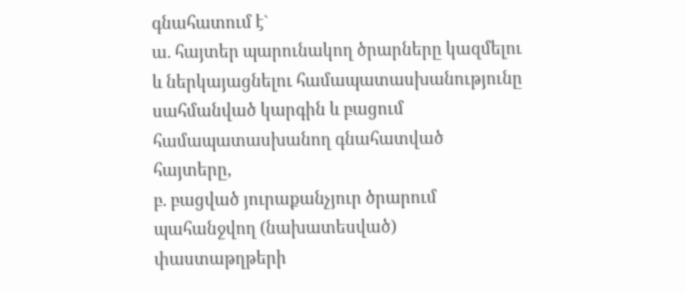գնահատում է`
ա. հայտեր պարունակող ծրարները կազմելու և ներկայացնելու համապատասխանությունը սահմանված կարգին և բացում համապատասխանող գնահատված հայտերը,
բ. բացված յուրաքանչյուր ծրարում պահանջվող (նախատեսված) փաստաթղթերի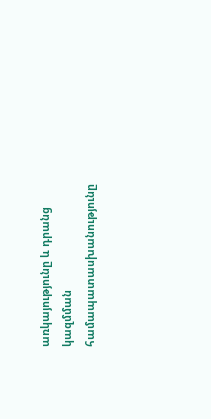առկայությունը և դրանց կազմման համապատասխանությունը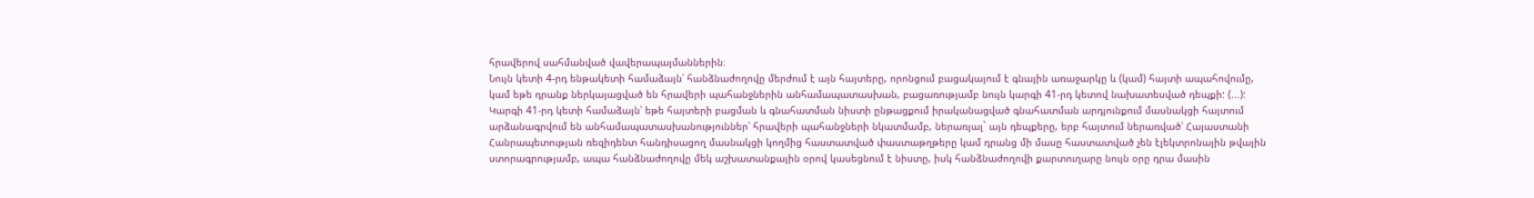հրավերով սահմանված վավերապայմաններին։
Նույն կետի 4-րդ ենթակետի համաձայն՝ հանձնաժողովը մերժում է այն հայտերը, որոնցում բացակայում է գնային առաջարկը և (կամ) հայտի ապահովումը, կամ եթե դրանք ներկայացված են հրավերի պահանջներին անհամապատասխան, բացառությամբ նույն կարգի 41-րդ կետով նախատեսված դեպքի: (...):
Կարգի 41-րդ կետի համաձայն՝ եթե հայտերի բացման և գնահատման նիստի ընթացքում իրականացված գնահատման արդյունքում մասնակցի հայտում արձանագրվում են անհամապատասխանություններ՝ հրավերի պահանջների նկատմամբ, ներառյալ` այն դեպքերը, երբ հայտում ներառված՝ Հայաստանի Հանրապետության ռեզիդենտ հանդիսացող մասնակցի կողմից հաստատված փաստաթղթերը կամ դրանց մի մասը հաստատված չեն էլեկտրոնային թվային ստորագրությամբ, ապա հանձնաժողովը մեկ աշխատանքային օրով կասեցնում է նիստը, իսկ հանձնաժողովի քարտուղարը նույն օրը դրա մասին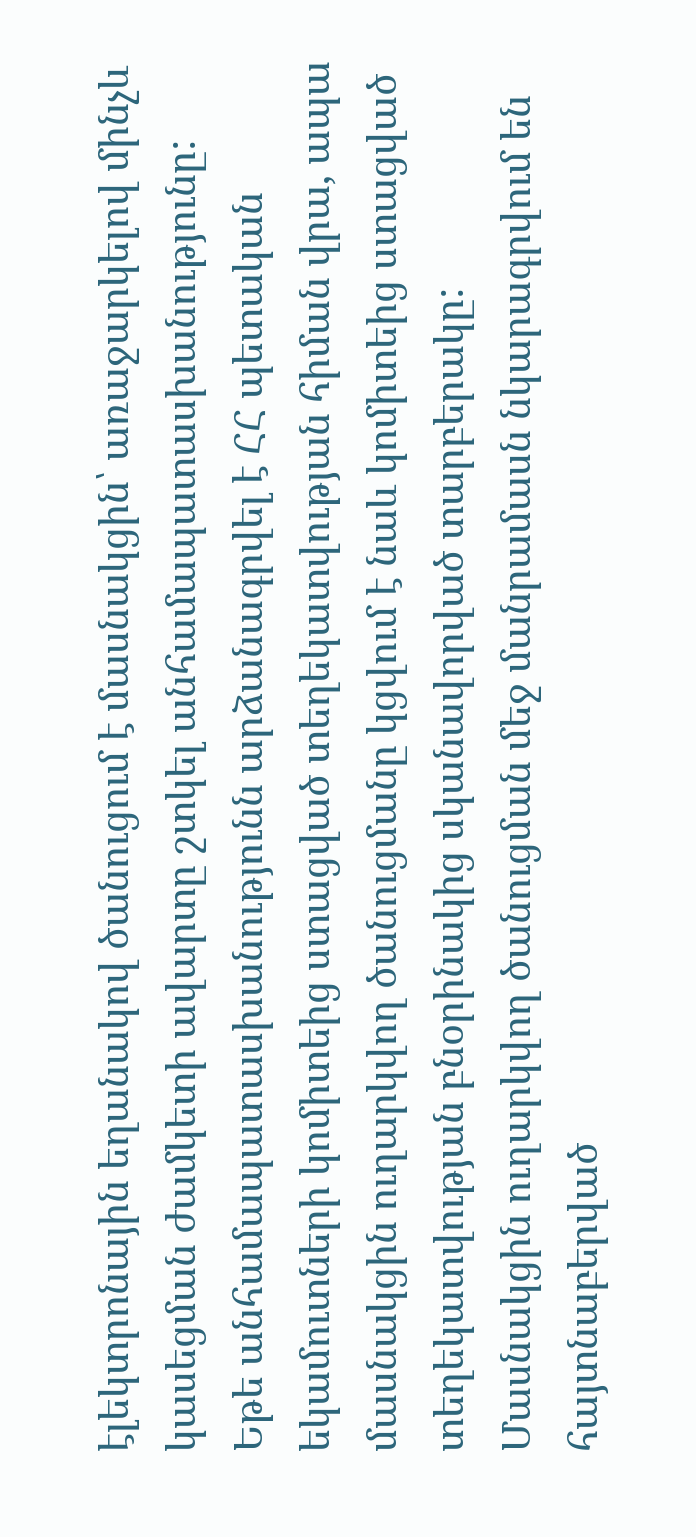էլեկտրոնային եղանակով ծանուցում է մասնակցին՝ առաջարկելով մինչև կասեցման ժամկետի ավարտը շտկել անհամապատասխանությունը: Եթե անհամապատասխանությունն արձանագրվել է ՀՀ պետական եկամուտների կոմիտեից ստացված տեղեկատվության հիման վրա, ապա մասնակցին ուղարկվող ծանուցմանը կցվում է նաև կոմիտեից ստացված տեղեկատվության բնօրինակից սկանավորված տարբերակը: Մասնակցին ուղարկվող ծանուցման մեջ մանրամասն նկարագրվում են հայտնաբերված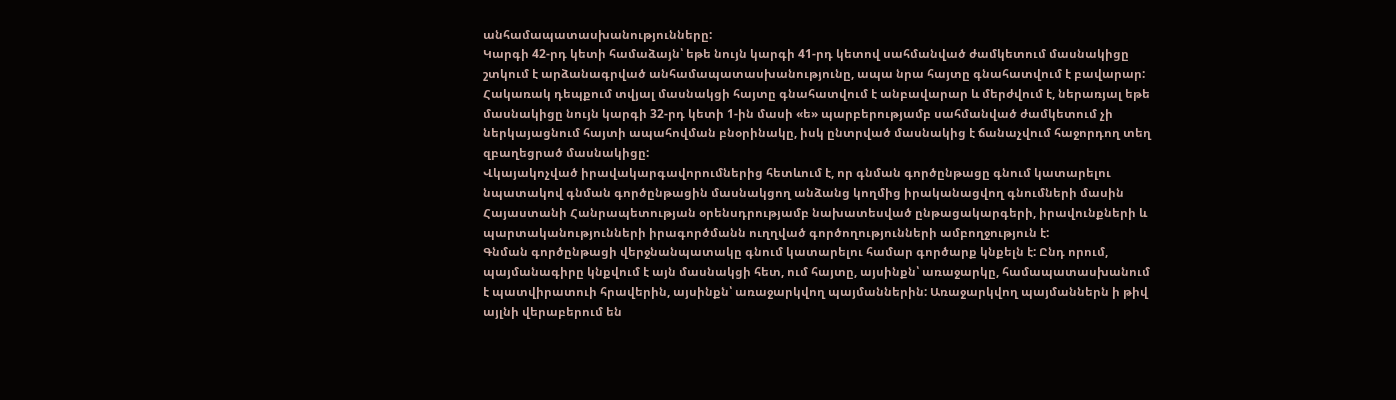անհամապատասխանությունները:
Կարգի 42-րդ կետի համաձայն՝ եթե նույն կարգի 41-րդ կետով սահմանված ժամկետում մասնակիցը շտկում է արձանագրված անհամապատասխանությունը, ապա նրա հայտը գնահատվում է բավարար: Հակառակ դեպքում տվյալ մասնակցի հայտը գնահատվում է անբավարար և մերժվում է, ներառյալ եթե մասնակիցը նույն կարգի 32-րդ կետի 1-ին մասի «ե» պարբերությամբ սահմանված ժամկետում չի ներկայացնում հայտի ապահովման բնօրինակը, իսկ ընտրված մասնակից է ճանաչվում հաջորդող տեղ զբաղեցրած մասնակիցը:
Վկայակոչված իրավակարգավորումներից հետևում է, որ գնման գործընթացը գնում կատարելու նպատակով գնման գործընթացին մասնակցող անձանց կողմից իրականացվող գնումների մասին Հայաստանի Հանրապետության օրենսդրությամբ նախատեսված ընթացակարգերի, իրավունքների և պարտականությունների իրագործմանն ուղղված գործողությունների ամբողջություն է:
Գնման գործընթացի վերջնանպատակը գնում կատարելու համար գործարք կնքելն է: Ընդ որում, պայմանագիրը կնքվում է այն մասնակցի հետ, ում հայտը, այսինքն՝ առաջարկը, համապատասխանում է պատվիրատուի հրավերին, այսինքն՝ առաջարկվող պայմաններին: Առաջարկվող պայմաններն ի թիվ այլնի վերաբերում են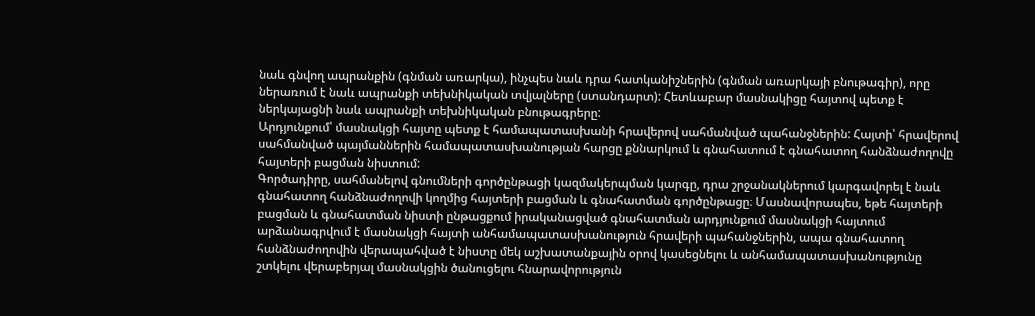նաև գնվող ապրանքին (գնման առարկա), ինչպես նաև դրա հատկանիշներին (գնման առարկայի բնութագիր), որը ներառում է նաև ապրանքի տեխնիկական տվյալները (ստանդարտ): Հետևաբար մասնակիցը հայտով պետք է ներկայացնի նաև ապրանքի տեխնիկական բնութագրերը:
Արդյունքում՝ մասնակցի հայտը պետք է համապատասխանի հրավերով սահմանված պահանջներին: Հայտի՝ հրավերով սահմանված պայմաններին համապատասխանության հարցը քննարկում և գնահատում է գնահատող հանձնաժողովը հայտերի բացման նիստում:
Գործադիրը, սահմանելով գնումների գործընթացի կազմակերպման կարգը, դրա շրջանակներում կարգավորել է նաև գնահատող հանձնաժողովի կողմից հայտերի բացման և գնահատման գործընթացը։ Մասնավորապես, եթե հայտերի բացման և գնահատման նիստի ընթացքում իրականացված գնահատման արդյունքում մասնակցի հայտում արձանագրվում է մասնակցի հայտի անհամապատասխանություն հրավերի պահանջներին, ապա գնահատող հանձնաժողովին վերապահված է նիստը մեկ աշխատանքային օրով կասեցնելու և անհամապատասխանությունը շտկելու վերաբերյալ մասնակցին ծանուցելու հնարավորություն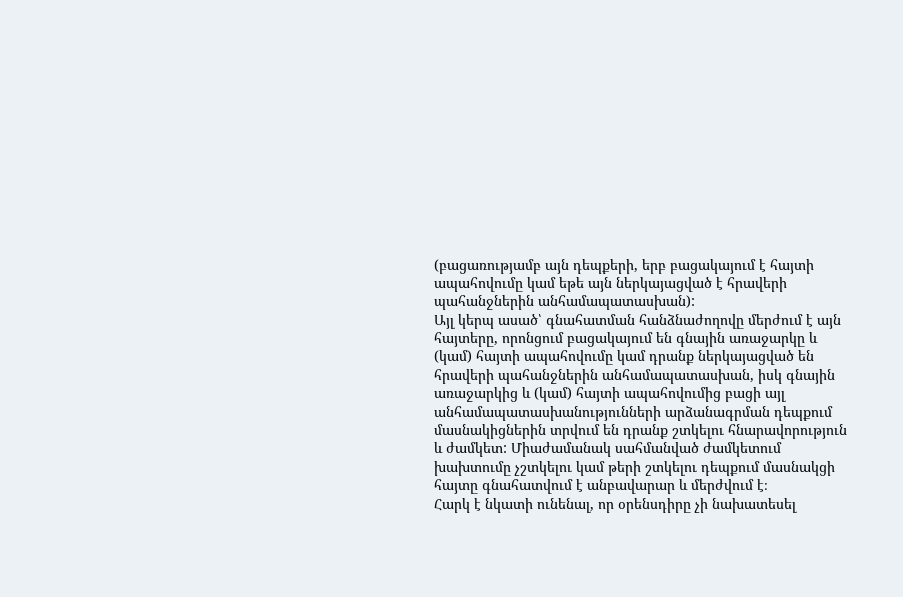(բացառությամբ այն դեպքերի, երբ բացակայում է հայտի ապահովումը կամ եթե այն ներկայացված է հրավերի պահանջներին անհամապատասխան):
Այլ կերպ ասած՝ գնահատման հանձնաժողովը մերժում է այն հայտերը, որոնցում բացակայում են գնային առաջարկը և (կամ) հայտի ապահովումը կամ դրանք ներկայացված են հրավերի պահանջներին անհամապատասխան, իսկ գնային առաջարկից և (կամ) հայտի ապահովումից բացի այլ անհամապատասխանությունների արձանագրման դեպքում մասնակիցներին տրվում են դրանք շտկելու հնարավորություն և ժամկետ: Միաժամանակ սահմանված ժամկետում խախտումը չշտկելու կամ թերի շտկելու դեպքում մասնակցի հայտը գնահատվում է անբավարար և մերժվում է։
Հարկ է նկատի ունենալ, որ օրենսդիրը չի նախատեսել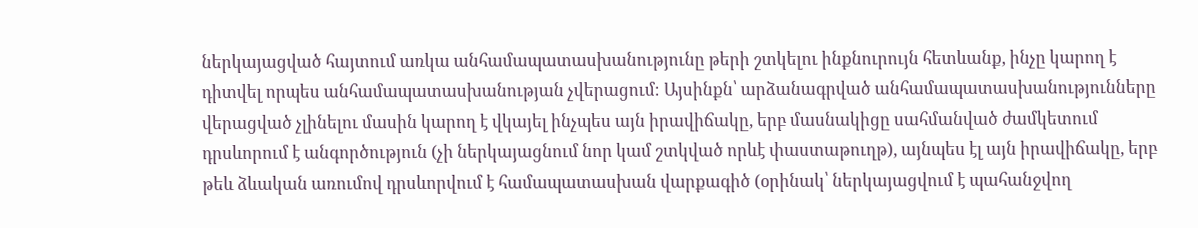ներկայացված հայտում առկա անհամապատասխանությունը թերի շտկելու ինքնուրույն հետևանք, ինչը կարող է դիտվել որպես անհամապատասխանության չվերացում։ Այսինքն՝ արձանագրված անհամապատասխանությունները վերացված չլինելու մասին կարող է վկայել ինչպես այն իրավիճակը, երբ մասնակիցը սահմանված ժամկետում դրսևորում է անգործություն (չի ներկայացնում նոր կամ շտկված որևէ փաստաթուղթ), այնպես էլ այն իրավիճակը, երբ թեև ձևական առումով դրսևորվում է համապատասխան վարքագիծ (օրինակ՝ ներկայացվում է պահանջվող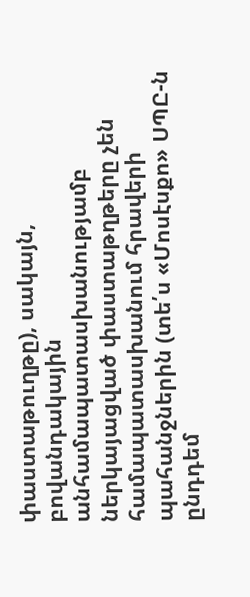փաստաթուղթը), սակայն, բովանդակային անհամապատասխանությամբ ներկայացված փաստաթղթերը չեն համապատասխանում հրավերի պահանջներին (տե՛ս «Մոսէսքո» ՍՊԸ-ն ընդդեմ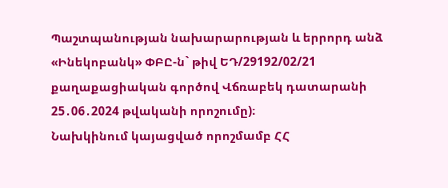Պաշտպանության նախարարության և երրորդ անձ «Ինեկոբանկ» ՓԲԸ-ն` թիվ ԵԴ/29192/02/21 քաղաքացիական գործով Վճռաբեկ դատարանի 25․06․2024 թվականի որոշումը)։
Նախկինում կայացված որոշմամբ ՀՀ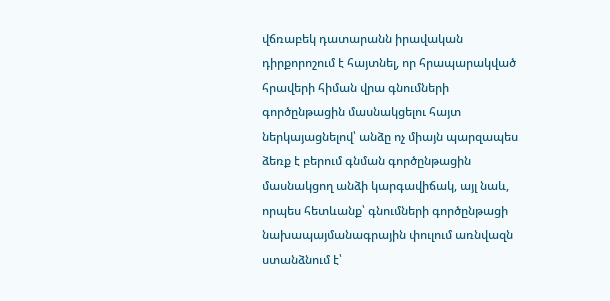վճռաբեկ դատարանն իրավական դիրքորոշում է հայտնել, որ հրապարակված հրավերի հիման վրա գնումների գործընթացին մասնակցելու հայտ ներկայացնելով՝ անձը ոչ միայն պարզապես ձեռք է բերում գնման գործընթացին մասնակցող անձի կարգավիճակ, այլ նաև, որպես հետևանք՝ գնումների գործընթացի նախապայմանագրային փուլում առնվազն ստանձնում է՝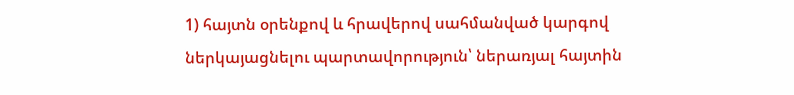1) հայտն օրենքով և հրավերով սահմանված կարգով ներկայացնելու պարտավորություն՝ ներառյալ հայտին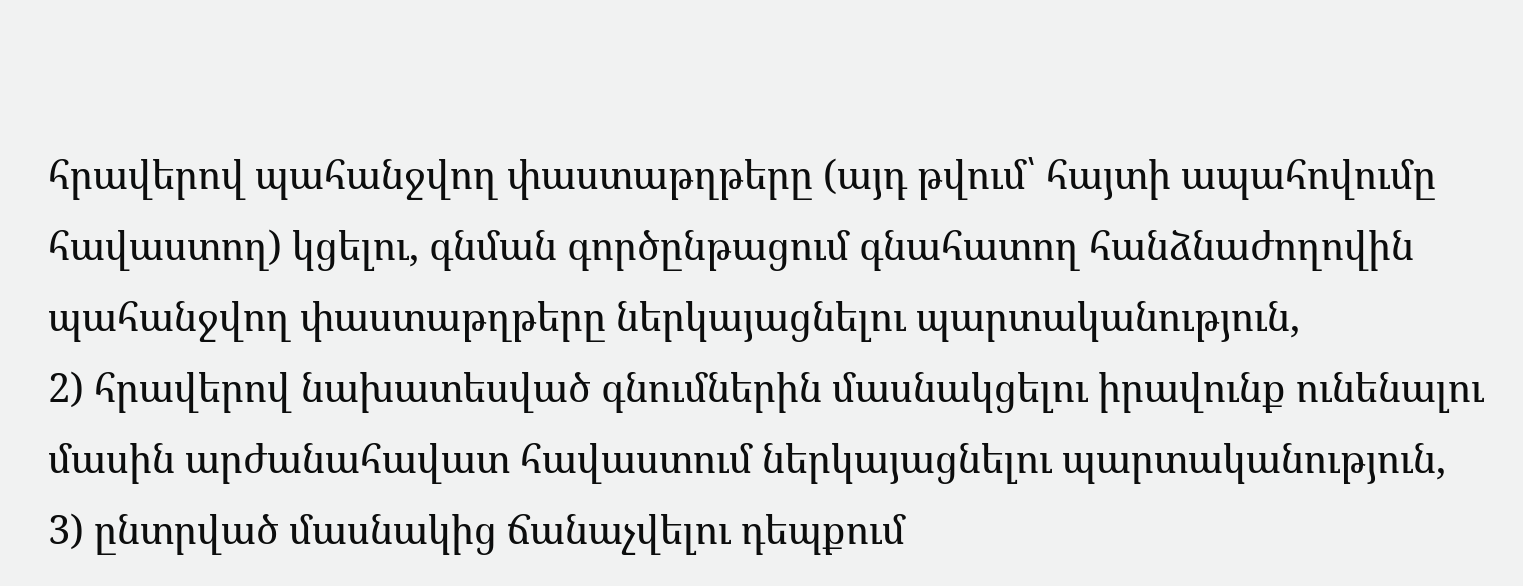հրավերով պահանջվող փաստաթղթերը (այդ թվում՝ հայտի ապահովումը հավաստող) կցելու, գնման գործընթացում գնահատող հանձնաժողովին պահանջվող փաստաթղթերը ներկայացնելու պարտականություն,
2) հրավերով նախատեսված գնումներին մասնակցելու իրավունք ունենալու մասին արժանահավատ հավաստում ներկայացնելու պարտականություն,
3) ընտրված մասնակից ճանաչվելու դեպքում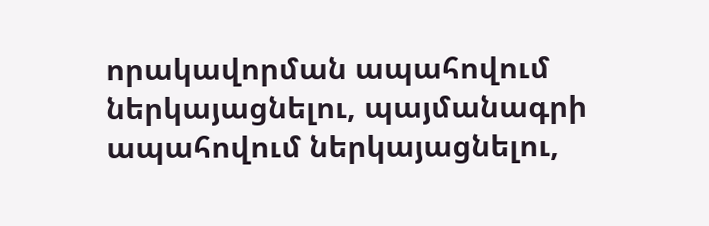որակավորման ապահովում ներկայացնելու, պայմանագրի ապահովում ներկայացնելու,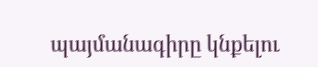պայմանագիրը կնքելու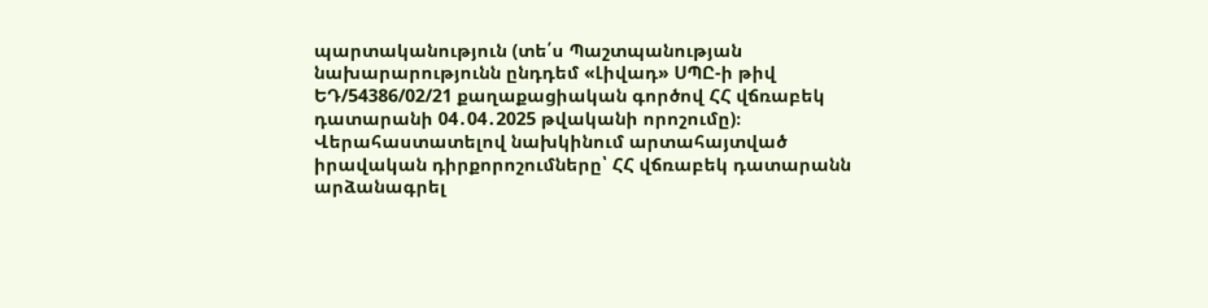պարտականություն (տե՛ս Պաշտպանության նախարարությունն ընդդեմ «Լիվադ» ՍՊԸ-ի թիվ ԵԴ/54386/02/21 քաղաքացիական գործով ՀՀ վճռաբեկ դատարանի 04․04․2025 թվականի որոշումը)։
Վերահաստատելով նախկինում արտահայտված իրավական դիրքորոշումները՝ ՀՀ վճռաբեկ դատարանն արձանագրել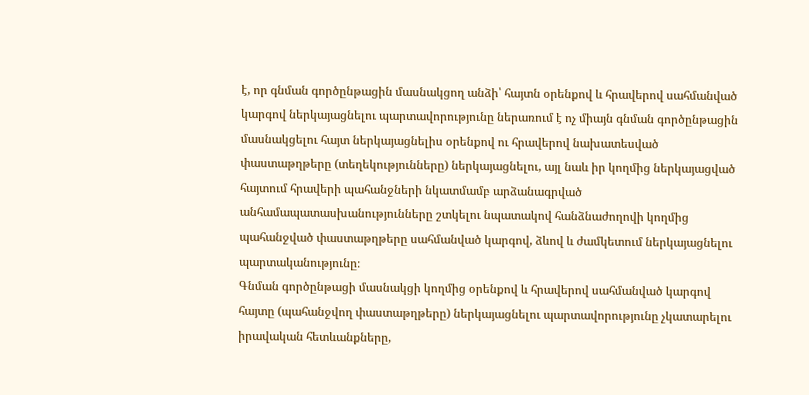է, որ գնման գործընթացին մասնակցող անձի՝ հայտն օրենքով և հրավերով սահմանված կարգով ներկայացնելու պարտավորությունը ներառում է ոչ միայն գնման գործընթացին մասնակցելու հայտ ներկայացնելիս օրենքով ու հրավերով նախատեսված փաստաթղթերը (տեղեկությունները) ներկայացնելու, այլ նաև իր կողմից ներկայացված հայտում հրավերի պահանջների նկատմամբ արձանագրված անհամապատասխանությունները շտկելու նպատակով հանձնաժողովի կողմից պահանջված փաստաթղթերը սահմանված կարգով, ձևով և ժամկետում ներկայացնելու պարտականությունը։
Գնման գործընթացի մասնակցի կողմից օրենքով և հրավերով սահմանված կարգով հայտը (պահանջվող փաստաթղթերը) ներկայացնելու պարտավորությունը չկատարելու իրավական հետևանքները,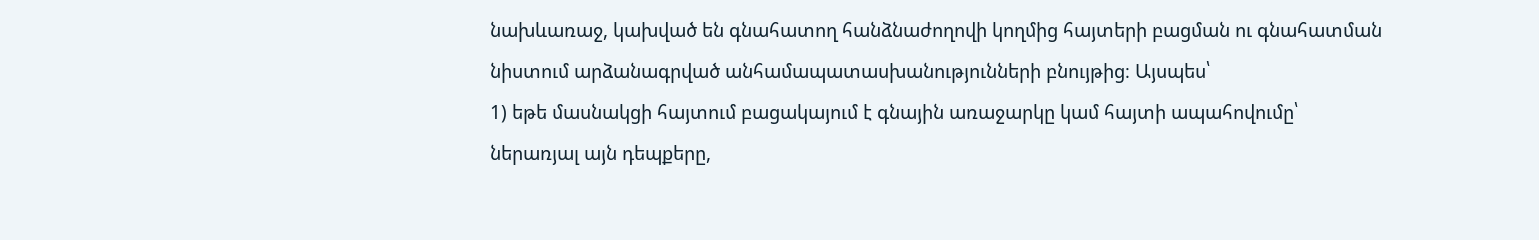նախևառաջ, կախված են գնահատող հանձնաժողովի կողմից հայտերի բացման ու գնահատման նիստում արձանագրված անհամապատասխանությունների բնույթից։ Այսպես՝
1) եթե մասնակցի հայտում բացակայում է գնային առաջարկը կամ հայտի ապահովումը՝ ներառյալ այն դեպքերը,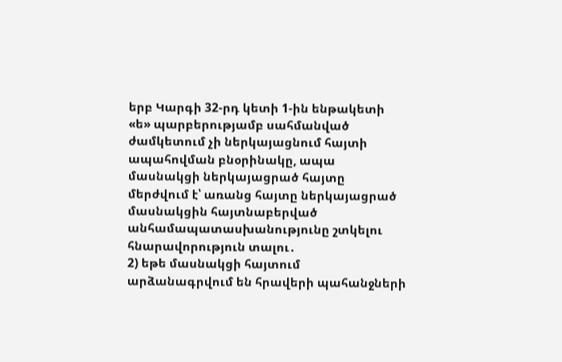երբ Կարգի 32-րդ կետի 1-ին ենթակետի «ե» պարբերությամբ սահմանված ժամկետում չի ներկայացնում հայտի ապահովման բնօրինակը, ապա մասնակցի ներկայացրած հայտը մերժվում է՝ առանց հայտը ներկայացրած մասնակցին հայտնաբերված անհամապատասխանությունը շտկելու հնարավորություն տալու․
2) եթե մասնակցի հայտում արձանագրվում են հրավերի պահանջների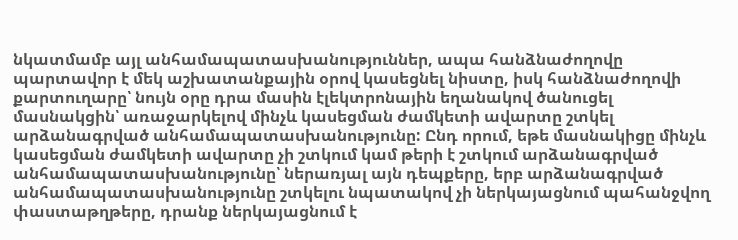նկատմամբ այլ անհամապատասխանություններ, ապա հանձնաժողովը պարտավոր է մեկ աշխատանքային օրով կասեցնել նիստը, իսկ հանձնաժողովի քարտուղարը՝ նույն օրը դրա մասին էլեկտրոնային եղանակով ծանուցել մասնակցին՝ առաջարկելով մինչև կասեցման ժամկետի ավարտը շտկել արձանագրված անհամապատասխանությունը: Ընդ որում, եթե մասնակիցը մինչև կասեցման ժամկետի ավարտը չի շտկում կամ թերի է շտկում արձանագրված անհամապատասխանությունը՝ ներառյալ այն դեպքերը, երբ արձանագրված անհամապատասխանությունը շտկելու նպատակով չի ներկայացնում պահանջվող փաստաթղթերը, դրանք ներկայացնում է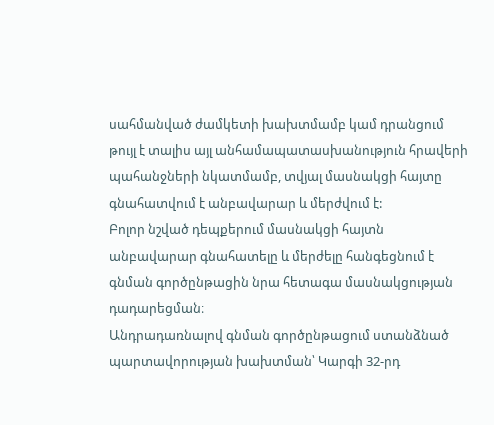սահմանված ժամկետի խախտմամբ կամ դրանցում թույլ է տալիս այլ անհամապատասխանություն հրավերի պահանջների նկատմամբ, տվյալ մասնակցի հայտը գնահատվում է անբավարար և մերժվում է:
Բոլոր նշված դեպքերում մասնակցի հայտն անբավարար գնահատելը և մերժելը հանգեցնում է գնման գործընթացին նրա հետագա մասնակցության դադարեցման։
Անդրադառնալով գնման գործընթացում ստանձնած պարտավորության խախտման՝ Կարգի 32-րդ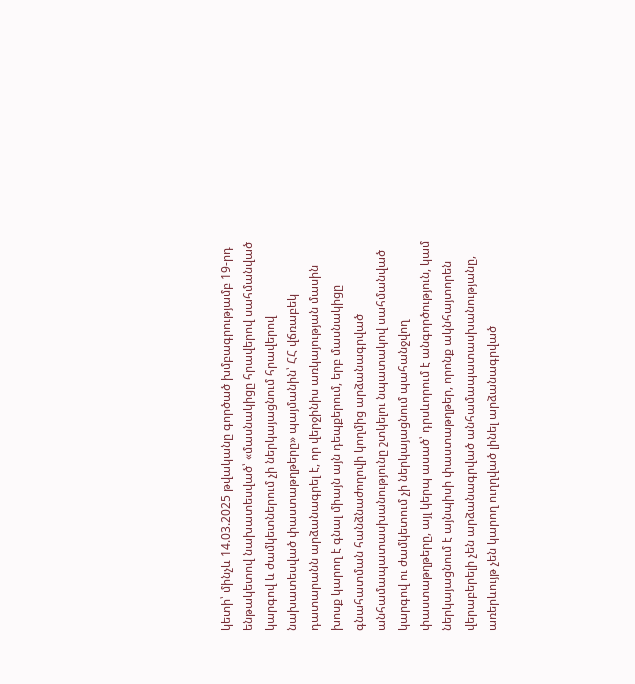կետի՝ մինչև 14.03.2025 թվականը գործած խմբագրությամբ 19-րդ ենթակետով նախատեսված՝ «մասնակիցը հրավերով սահմանված կարգով և ժամկետներում չի ներկայացնում հրավերով նախատեսված փաստաթղթերը» պայմանին՝ ՀՀ վճռաբեկ դատարանն արձանագրել է, որ վերջինիս առկայության մասին խոսք կարող է գնալ միայն այն դեպքերում, երբ մասնակիցը գնահատման հանձնաժողովի կողմից արձանագրված անհամապատասխանությունը շտկելու նպատակով սահմանված կարգով ու ժամկետում չի ներկայացնում պահանջվող փաստաթղթերը, այլ կերպ ասած՝ դրսևորում է անգործություն, կամ ներկայացնում է այնպիսի փաստաթղթեր, որոնք ակնհայտորեն վերաբերելի չեն արձանագրված անհամապատասխանությանը, առերևույթ չեն կարող ուղղված լինել արձանագրված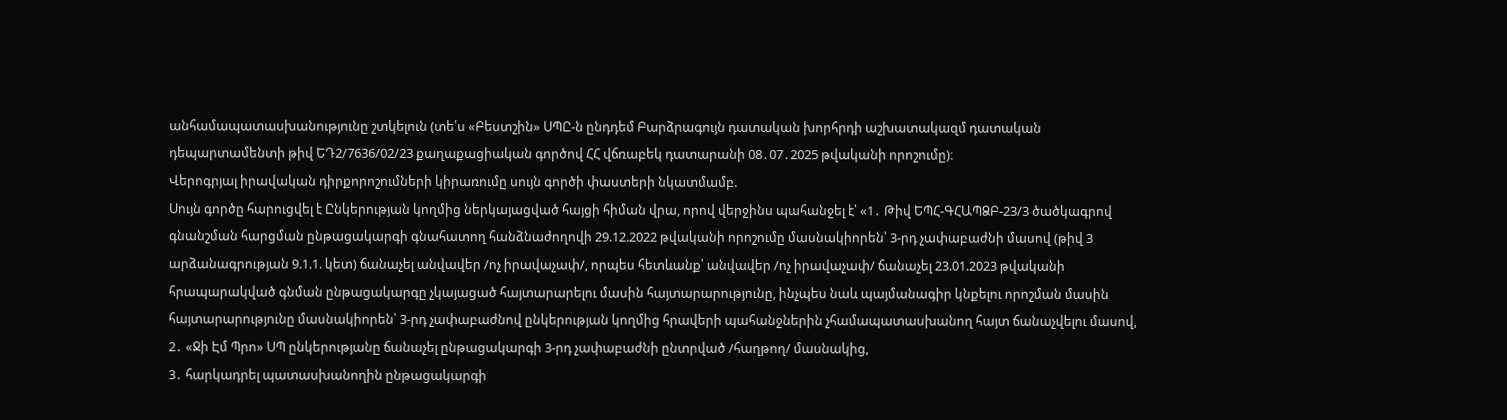անհամապատասխանությունը շտկելուն (տե՛ս «Բեստշին» ՍՊԸ-ն ընդդեմ Բարձրագույն դատական խորհրդի աշխատակազմ դատական դեպարտամենտի թիվ ԵԴ2/7636/02/23 քաղաքացիական գործով ՀՀ վճռաբեկ դատարանի 08․07․2025 թվականի որոշումը)։
Վերոգրյալ իրավական դիրքորոշումների կիրառումը սույն գործի փաստերի նկատմամբ.
Սույն գործը հարուցվել է Ընկերության կողմից ներկայացված հայցի հիման վրա, որով վերջինս պահանջել է՝ «1․ Թիվ ԵՊՀ-ԳՀԱՊՁԲ-23/3 ծածկագրով գնանշման հարցման ընթացակարգի գնահատող հանձնաժողովի 29.12.2022 թվականի որոշումը մասնակիորեն՝ 3-րդ չափաբաժնի մասով (թիվ 3 արձանագրության 9.1.1. կետ) ճանաչել անվավեր /ոչ իրավաչափ/, որպես հետևանք՝ անվավեր /ոչ իրավաչափ/ ճանաչել 23.01.2023 թվականի հրապարակված գնման ընթացակարգը չկայացած հայտարարելու մասին հայտարարությունը, ինչպես նաև պայմանագիր կնքելու որոշման մասին հայտարարությունը մասնակիորեն՝ 3-րդ չափաբաժնով ընկերության կողմից հրավերի պահանջներին չհամապատասխանող հայտ ճանաչվելու մասով,
2․ «Ջի Էմ Պրո» ՍՊ ընկերությանը ճանաչել ընթացակարգի 3-րդ չափաբաժնի ընտրված /հաղթող/ մասնակից,
3․ հարկադրել պատասխանողին ընթացակարգի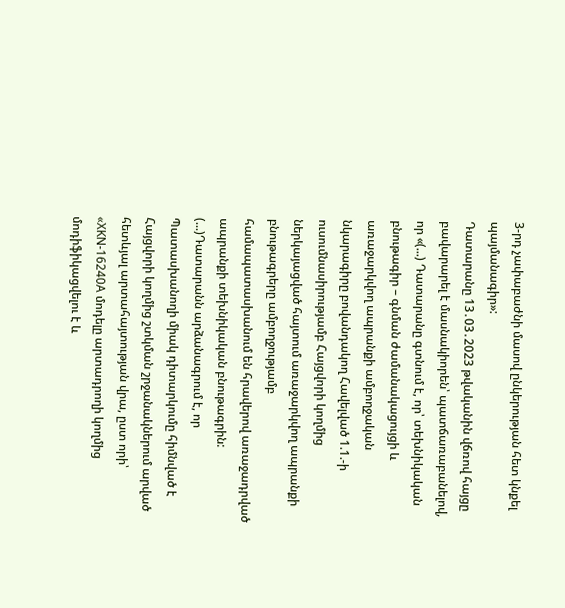3-րդ չափաբաժնի մասով ընկերության հետ կնքել պայմանագիր»:
Դատարանը 13․03․2023 թվականին վճռով հայցը բավարարել է մասնակիորեն՝ պատճառաբանելով, որ «(...) Դատարանը գտնում է, որ՝ տեխնիկական բնութագիր – գնման ժամանակացույցի և առաջարկվող ապրանքի ամբողջական նկարագիրը բովանդակող Հավելված 1.1.-ի ուսումնասիրությամբ Հայցվորի կողմից ներկայացված հայտում առաջարկվող ապրանքի բնութագրերը ամբողջությամբ համապատասխանում են հրավերով առաջադրված ապրանքի տեխնիկական բնութագրին: (...)Դատարանն արձանագրում է, որ Պատասխանողի միակ դիտարկումը հիմնված է Հայցվորի կողմից շտկման շրջանակներում արված հետևյալ արտահայտության վրա, ըստ որի՝ «XKN-16240A մոդելը արտադրողի կողմից մոդիֆիկացվելու է և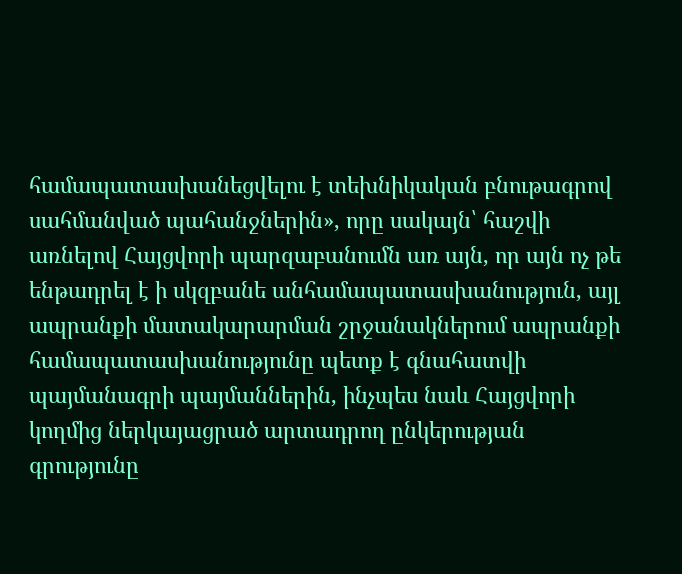համապատասխանեցվելու է տեխնիկական բնութագրով սահմանված պահանջներին», որը սակայն՝ հաշվի առնելով Հայցվորի պարզաբանումն առ այն, որ այն ոչ թե ենթադրել է ի սկզբանե անհամապատասխանություն, այլ ապրանքի մատակարարման շրջանակներում ապրանքի համապատասխանությունը պետք է գնահատվի պայմանագրի պայմաններին, ինչպես նաև Հայցվորի կողմից ներկայացրած արտադրող ընկերության գրությունը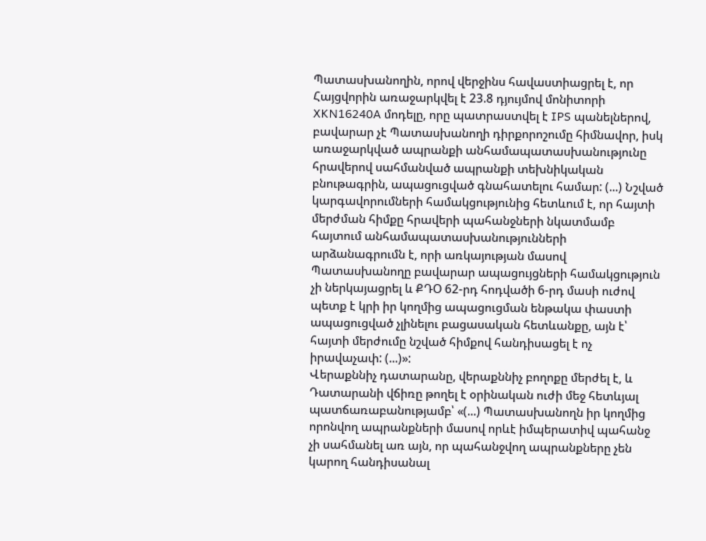Պատասխանողին, որով վերջինս հավաստիացրել է, որ Հայցվորին առաջարկվել է 23.8 դյույմով մոնիտորի XKN16240A մոդելը, որը պատրաստվել է IPS պանելներով, բավարար չէ Պատասխանողի դիրքորոշումը հիմնավոր, իսկ առաջարկված ապրանքի անհամապատասխանությունը հրավերով սահմանված ապրանքի տեխնիկական բնութագրին, ապացուցված գնահատելու համար: (...) Նշված կարգավորումների համակցությունից հետևում է, որ հայտի մերժման հիմքը հրավերի պահանջների նկատմամբ հայտում անհամապատասխանությունների արձանագրումն է, որի առկայության մասով Պատասխանողը բավարար ապացույցների համակցություն չի ներկայացրել և ՔԴՕ 62-րդ հոդվածի 6-րդ մասի ուժով պետք է կրի իր կողմից ապացուցման ենթակա փաստի ապացուցված չլինելու բացասական հետևանքը, այն է՝ հայտի մերժումը նշված հիմքով հանդիսացել է ոչ իրավաչափ: (...)»:
Վերաքննիչ դատարանը, վերաքննիչ բողոքը մերժել է, և Դատարանի վճիռը թողել է օրինական ուժի մեջ հետևյալ պատճառաբանությամբ՝ «(...) Պատասխանողն իր կողմից որոնվող ապրանքների մասով որևէ իմպերատիվ պահանջ չի սահմանել առ այն, որ պահանջվող ապրանքները չեն կարող հանդիսանալ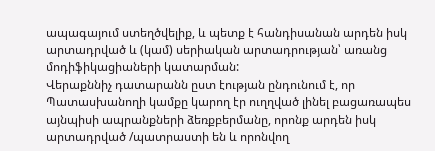ապագայում ստեղծվելիք, և պետք է հանդիսանան արդեն իսկ արտադրված և (կամ) սերիական արտադրության՝ առանց մոդիֆիկացիաների կատարման:
Վերաքննիչ դատարանն ըստ էության ընդունում է, որ Պատասխանողի կամքը կարող էր ուղղված լինել բացառապես այնպիսի ապրանքների ձեռքբերմանը, որոնք արդեն իսկ արտադրված /պատրաստի են և որոնվող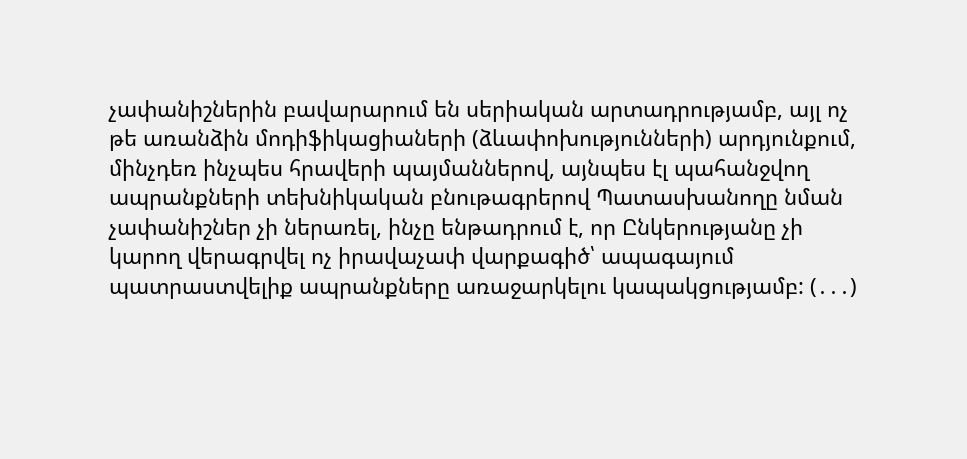չափանիշներին բավարարում են սերիական արտադրությամբ, այլ ոչ թե առանձին մոդիֆիկացիաների (ձևափոխությունների) արդյունքում, մինչդեռ ինչպես հրավերի պայմաններով, այնպես էլ պահանջվող ապրանքների տեխնիկական բնութագրերով Պատասխանողը նման չափանիշներ չի ներառել, ինչը ենթադրում է, որ Ընկերությանը չի կարող վերագրվել ոչ իրավաչափ վարքագիծ՝ ապագայում պատրաստվելիք ապրանքները առաջարկելու կապակցությամբ: (․․․)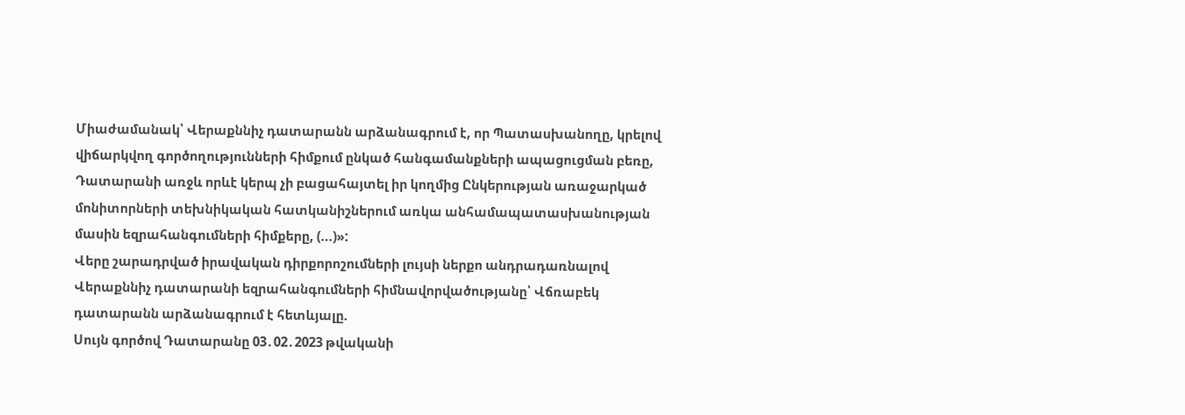Միաժամանակ՝ Վերաքննիչ դատարանն արձանագրում է, որ Պատասխանողը, կրելով վիճարկվող գործողությունների հիմքում ընկած հանգամանքների ապացուցման բեռը, Դատարանի առջև որևէ կերպ չի բացահայտել իր կողմից Ընկերության առաջարկած մոնիտորների տեխնիկական հատկանիշներում առկա անհամապատասխանության մասին եզրահանգումների հիմքերը, (...)»:
Վերը շարադրված իրավական դիրքորոշումների լույսի ներքո անդրադառնալով Վերաքննիչ դատարանի եզրահանգումների հիմնավորվածությանը՝ Վճռաբեկ դատարանն արձանագրում է հետևյալը.
Սույն գործով Դատարանը 03․02․2023 թվականի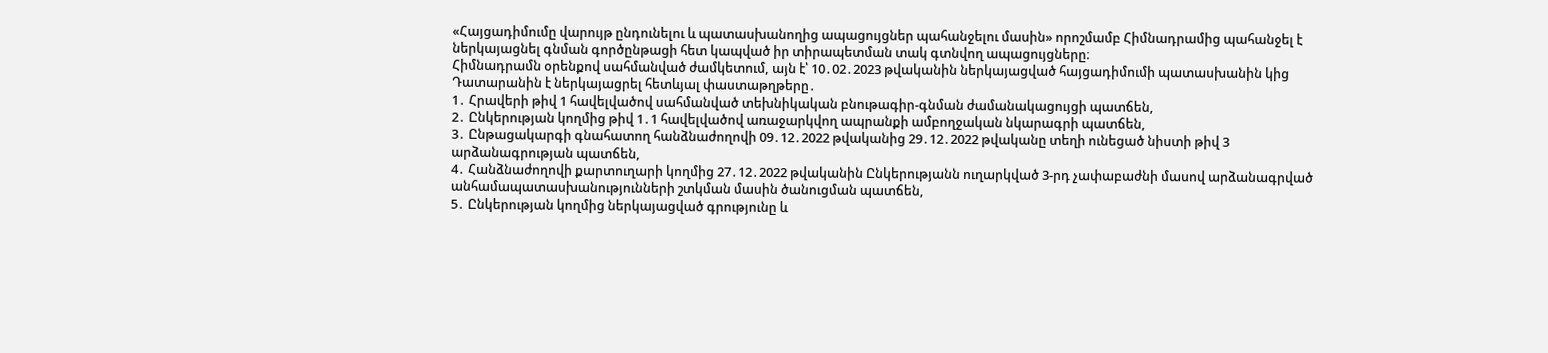«Հայցադիմումը վարույթ ընդունելու և պատասխանողից ապացույցներ պահանջելու մասին» որոշմամբ Հիմնադրամից պահանջել է ներկայացնել գնման գործընթացի հետ կապված իր տիրապետման տակ գտնվող ապացույցները։
Հիմնադրամն օրենքով սահմանված ժամկետում, այն է՝ 10․02․2023 թվականին ներկայացված հայցադիմումի պատասխանին կից Դատարանին է ներկայացրել հետևյալ փաստաթղթերը․
1․ Հրավերի թիվ 1 հավելվածով սահմանված տեխնիկական բնութագիր-գնման ժամանակացույցի պատճեն,
2․ Ընկերության կողմից թիվ 1․1 հավելվածով առաջարկվող ապրանքի ամբողջական նկարագրի պատճեն,
3․ Ընթացակարգի գնահատող հանձնաժողովի 09․12․2022 թվականից 29․12․2022 թվականը տեղի ունեցած նիստի թիվ 3 արձանագրության պատճեն,
4․ Հանձնաժողովի քարտուղարի կողմից 27․12․2022 թվականին Ընկերությանն ուղարկված 3-րդ չափաբաժնի մասով արձանագրված անհամապատասխանությունների շտկման մասին ծանուցման պատճեն,
5․ Ընկերության կողմից ներկայացված գրությունը և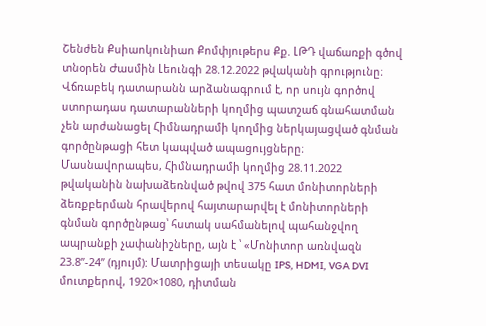Շենժեն Քսիաոկունիաո Քոմփյութերս Քք. ԼԹԴ վաճառքի գծով տնօրեն Ժասմին Լեունգի 28.12.2022 թվականի գրությունը։
Վճռաբեկ դատարանն արձանագրում է, որ սույն գործով ստորադաս դատարանների կողմից պատշաճ գնահատման չեն արժանացել Հիմնադրամի կողմից ներկայացված գնման գործընթացի հետ կապված ապացույցները։ Մասնավորապես, Հիմնադրամի կողմից 28.11.2022 թվականին նախաձեռնված թվով 375 հատ մոնիտորների ձեռքբերման հրավերով հայտարարվել է մոնիտորների գնման գործընթաց՝ հստակ սահմանելով պահանջվող ապրանքի չափանիշները, այն է ՝ «Մոնիտոր առնվազն 23.8”-24” (դյույմ): Մատրիցայի տեսակը IPS, HDMI, VGA DVI մուտքերով, 1920×1080, դիտման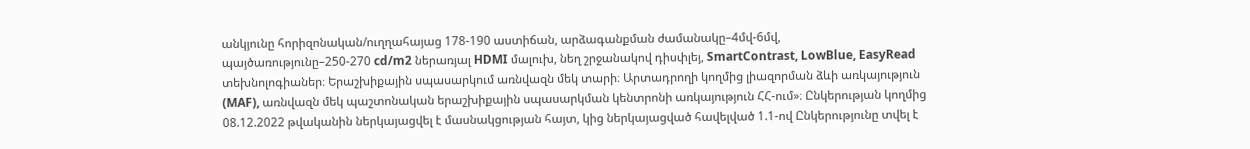անկյունը հորիզոնական/ուղղահայաց 178-190 աստիճան, արձագանքման ժամանակը–4մվ-6մվ, պայծառությունը–250-270 cd/m2 ներառյալ HDMI մալուխ, նեղ շրջանակով դիսփլեյ, SmartContrast, LowBlue, EasyRead տեխնոլոգիաներ։ Երաշխիքային սպասարկում առնվազն մեկ տարի։ Արտադրողի կողմից լիազորման ձևի առկայություն (MAF), առնվազն մեկ պաշտոնական երաշխիքային սպասարկման կենտրոնի առկայություն ՀՀ-ում»։ Ընկերության կողմից 08.12.2022 թվականին ներկայացվել է մասնակցության հայտ, կից ներկայացված հավելված 1.1-ով Ընկերությունը տվել է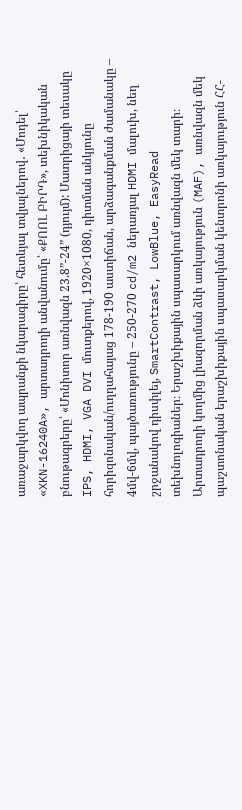առաջարկվող ապրանքի նկարագիրը՝ հետևյալ տվյալներով․ «Մոդել՝ «XKN-16240A», արտադրողի անվանումը՝ «ՔՈՈԼ ԲԻՐԴ», տեխնիկական բնութագրերը՝ «Մոնիտոր առնվազն 23.8”-24” (դյույմ): Մատրիցայի տեսակը IPS, HDMI, VGA DVI մուտքերով, 1920×1080, դիտման անկյունը հորիզոնական/ուղղահայաց 178-190 աստիճան, արձագանքման ժամանակը – 4մվ-6մվ, պայծառությունը – 250-270 cd/m2 ներառյալ HDMI մալուխ, նեղ շրջանակով դիսփլեյ, SmartContrast, LowBlue, EasyRead տեխնոլոգիաներ։ Երաշխիքային սպասարկում առնվազն մեկ տարի։ Արտադրողի կողմից լիազորման ձևի առկայություն (MAF), առնվազն մեկ պաշտոնական երաշխիքային սպասարկման կենտրոնի առկայություն ՀՀ-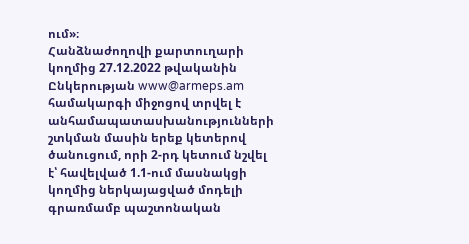ում»։
Հանձնաժողովի քարտուղարի կողմից 27.12.2022 թվականին Ընկերության www@armeps.am համակարգի միջոցով տրվել է անհամապատասխանությունների շտկման մասին երեք կետերով ծանուցում, որի 2-րդ կետում նշվել է՝ հավելված 1.1-ում մասնակցի կողմից ներկայացված մոդելի գրառմամբ պաշտոնական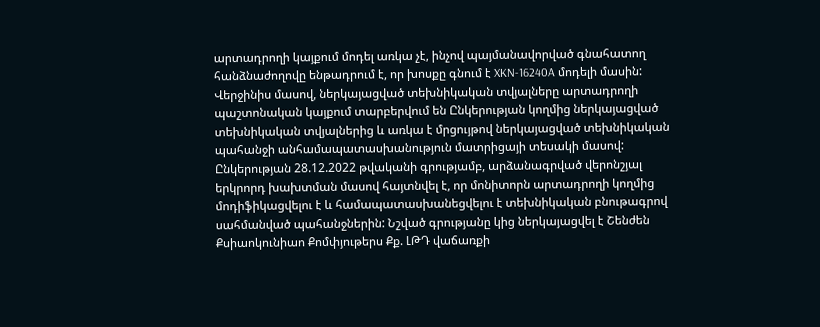արտադրողի կայքում մոդել առկա չէ, ինչով պայմանավորված գնահատող հանձնաժողովը ենթադրում է, որ խոսքը գնում է XKN-16240A մոդելի մասին: Վերջինիս մասով, ներկայացված տեխնիկական տվյալները արտադրողի պաշտոնական կայքում տարբերվում են Ընկերության կողմից ներկայացված տեխնիկական տվյալներից և առկա է մրցույթով ներկայացված տեխնիկական պահանջի անհամապատասխանություն մատրիցայի տեսակի մասով: Ընկերության 28.12.2022 թվականի գրությամբ, արձանագրված վերոնշյալ երկրորդ խախտման մասով հայտնվել է, որ մոնիտորն արտադրողի կողմից մոդիֆիկացվելու է և համապատասխանեցվելու է տեխնիկական բնութագրով սահմանված պահանջներին: Նշված գրությանը կից ներկայացվել է Շենժեն Քսիաոկունիաո Քոմփյութերս Քք. ԼԹԴ վաճառքի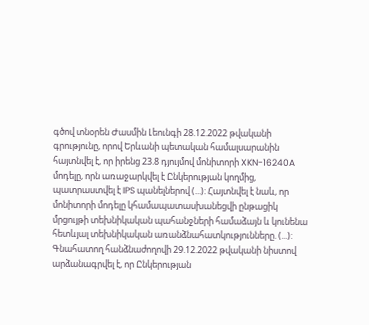գծով տնօրեն Ժասմին Լեունգի 28.12.2022 թվականի գրությունը, որով Երևանի պետական համալսարանին հայտնվել է, որ իրենց 23.8 դյույմով մոնիտորի XKN-16240A մոդելը, որն առաջարկվել է Ընկերության կողմից, պատրաստվել է IPS պանելներով (...): Հայտնվել է նաև, որ մոնիտորի մոդելը կհամապատասխանեցվի ընթացիկ մրցույթի տեխնիկական պահանջների համաձայն և կունենա հետևյալ տեխնիկական առանձնահատկությունները. (...):
Գնահատող հանձնաժողովի 29.12.2022 թվականի նիստով արձանագրվել է, որ Ընկերության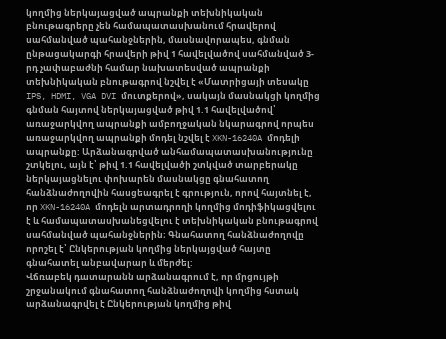կողմից ներկայացված ապրանքի տեխնիկական բնութագրերը չեն համապատասխանում հրավերով սահմանված պահանջներին, մասնավորապես, գնման ընթացակարգի հրավերի թիվ 1 հավելվածով սահմանված 3-րդ չափաբաժնի համար նախատեսված ապրանքի տեխնիկական բնութագրով նշվել է «Մատրիցայի տեսակը IPS, HDMI, VGA DVI մուտքերով», սակայն մասնակցի կողմից գնման հայտով ներկայացված թիվ 1.1 հավելվածով՝ առաջարկվող ապրանքի ամբողջական նկարագրով որպես առաջարկվող ապրանքի մոդել նշվել է XKN-16240A մոդելի ապրանքը: Արձանագրված անհամապատասխանությունը շտկելու, այն է՝ թիվ 1.1 հավելվածի շտկված տարբերակը ներկայացնելու փոխարեն մասնակցը գնահատող հանձնաժողովին հասցեագրել է գրություն, որով հայտնել է, որ XKN-16240A մոդելն արտադրողի կողմից մոդիֆիկացվելու է և համապատասխանեցվելու է տեխնիկական բնութագրով սահմանված պահանջներին։ Գնահատող հանձնաժողովը որոշել է՝ Ընկերության կողմից ներկայցված հայտը գնահատել անբավարար և մերժել:
Վճռաբեկ դատարանն արձանագրում է, որ մրցույթի շրջանակում գնահատող հանձնաժողովի կողմից հստակ արձանագրվել է Ընկերության կողմից թիվ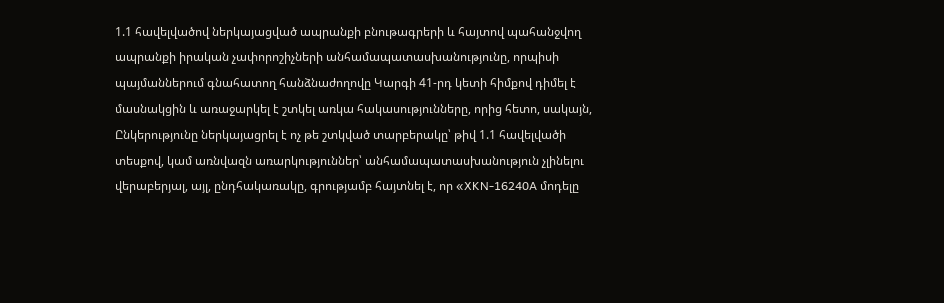1.1 հավելվածով ներկայացված ապրանքի բնութագրերի և հայտով պահանջվող ապրանքի իրական չափորոշիչների անհամապատասխանությունը, որպիսի պայմաններում գնահատող հանձնաժողովը Կարգի 41-րդ կետի հիմքով դիմել է մասնակցին և առաջարկել է շտկել առկա հակասությունները, որից հետո, սակայն, Ընկերությունը ներկայացրել է ոչ թե շտկված տարբերակը՝ թիվ 1.1 հավելվածի տեսքով, կամ առնվազն առարկություններ՝ անհամապատասխանություն չլինելու վերաբերյալ, այլ, ընդհակառակը, գրությամբ հայտնել է, որ «XKN-16240A մոդելը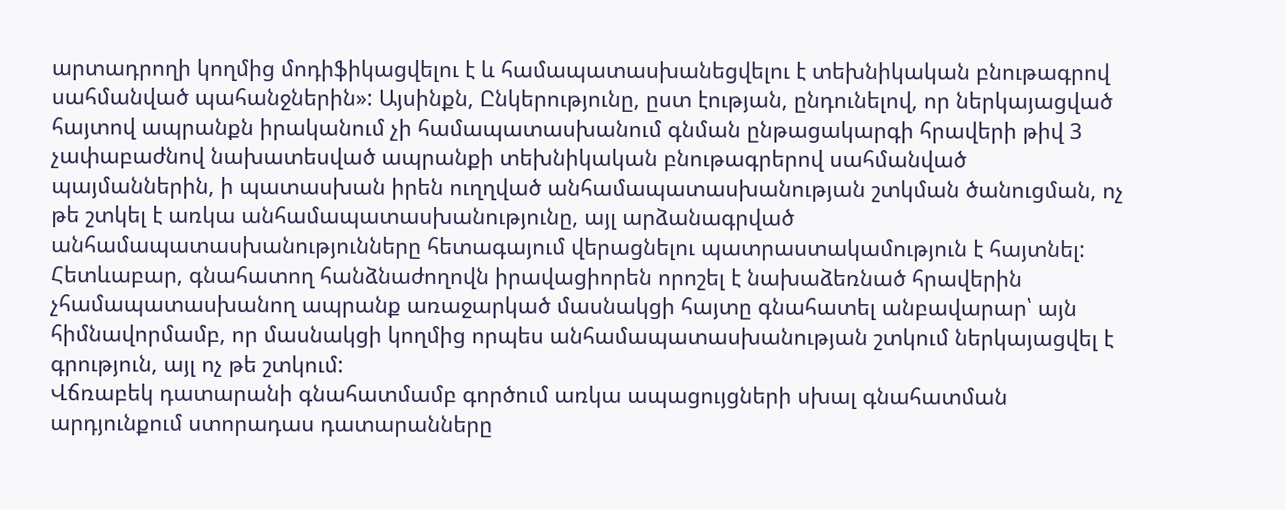արտադրողի կողմից մոդիֆիկացվելու է և համապատասխանեցվելու է տեխնիկական բնութագրով սահմանված պահանջներին»: Այսինքն, Ընկերությունը, ըստ էության, ընդունելով, որ ներկայացված հայտով ապրանքն իրականում չի համապատասխանում գնման ընթացակարգի հրավերի թիվ 3 չափաբաժնով նախատեսված ապրանքի տեխնիկական բնութագրերով սահմանված պայմաններին, ի պատասխան իրեն ուղղված անհամապատասխանության շտկման ծանուցման, ոչ թե շտկել է առկա անհամապատասխանությունը, այլ արձանագրված անհամապատասխանությունները հետագայում վերացնելու պատրաստակամություն է հայտնել: Հետևաբար, գնահատող հանձնաժողովն իրավացիորեն որոշել է նախաձեռնած հրավերին չհամապատասխանող ապրանք առաջարկած մասնակցի հայտը գնահատել անբավարար՝ այն հիմնավորմամբ, որ մասնակցի կողմից որպես անհամապատասխանության շտկում ներկայացվել է գրություն, այլ ոչ թե շտկում:
Վճռաբեկ դատարանի գնահատմամբ գործում առկա ապացույցների սխալ գնահատման արդյունքում ստորադաս դատարանները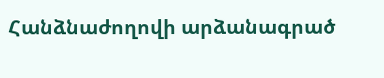Հանձնաժողովի արձանագրած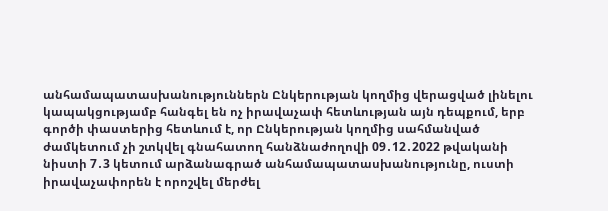անհամապատասխանություններն Ընկերության կողմից վերացված լինելու կապակցությամբ հանգել են ոչ իրավաչափ հետևության այն դեպքում, երբ գործի փաստերից հետևում է, որ Ընկերության կողմից սահմանված ժամկետում չի շտկվել գնահատող հանձնաժողովի 09․12․2022 թվականի նիստի 7․3 կետում արձանագրած անհամապատասխանությունը, ուստի իրավաչափորեն է որոշվել մերժել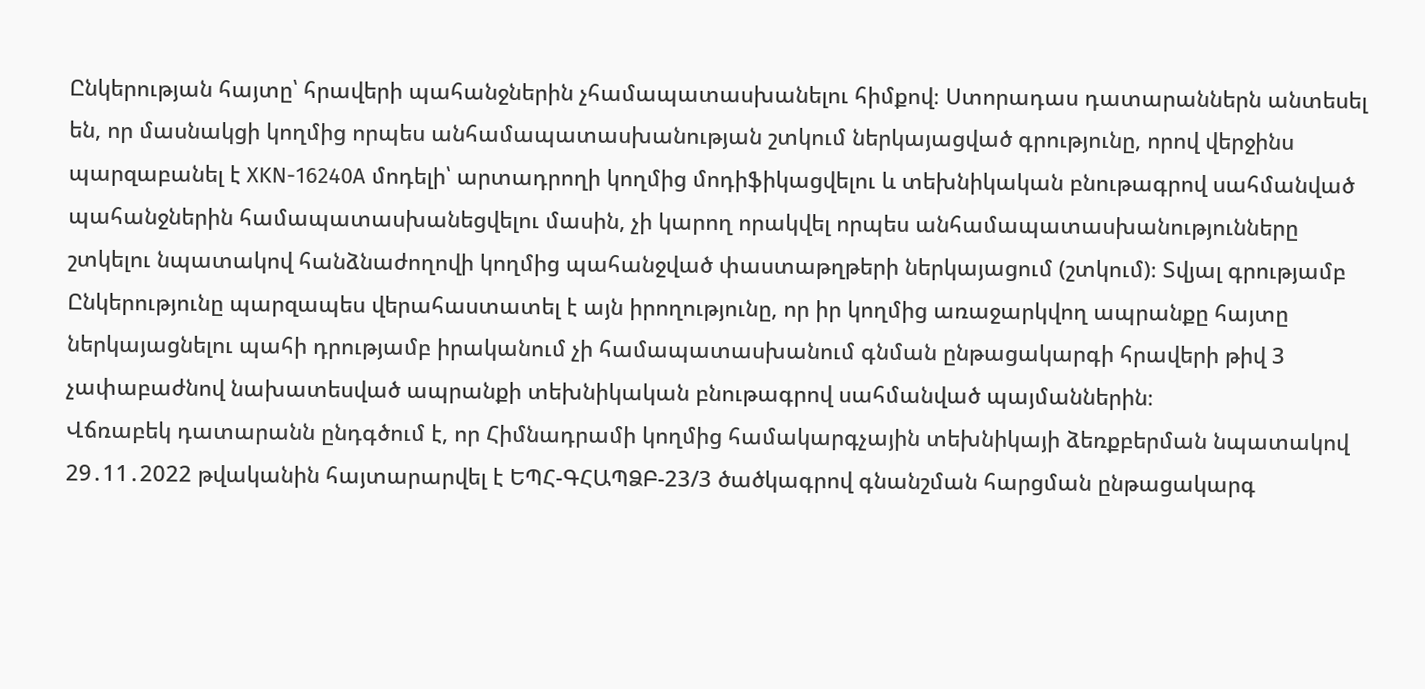Ընկերության հայտը՝ հրավերի պահանջներին չհամապատասխանելու հիմքով։ Ստորադաս դատարաններն անտեսել են, որ մասնակցի կողմից որպես անհամապատասխանության շտկում ներկայացված գրությունը, որով վերջինս պարզաբանել է XKN-16240A մոդելի՝ արտադրողի կողմից մոդիֆիկացվելու և տեխնիկական բնութագրով սահմանված պահանջներին համապատասխանեցվելու մասին, չի կարող որակվել որպես անհամապատասխանությունները շտկելու նպատակով հանձնաժողովի կողմից պահանջված փաստաթղթերի ներկայացում (շտկում)։ Տվյալ գրությամբ Ընկերությունը պարզապես վերահաստատել է այն իրողությունը, որ իր կողմից առաջարկվող ապրանքը հայտը ներկայացնելու պահի դրությամբ իրականում չի համապատասխանում գնման ընթացակարգի հրավերի թիվ 3 չափաբաժնով նախատեսված ապրանքի տեխնիկական բնութագրով սահմանված պայմաններին։
Վճռաբեկ դատարանն ընդգծում է, որ Հիմնադրամի կողմից համակարգչային տեխնիկայի ձեռքբերման նպատակով 29․11․2022 թվականին հայտարարվել է ԵՊՀ-ԳՀԱՊՁԲ-23/3 ծածկագրով գնանշման հարցման ընթացակարգ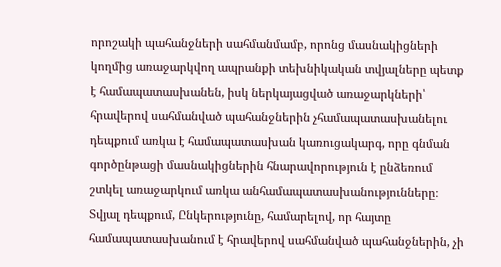որոշակի պահանջների սահմանմամբ, որոնց մասնակիցների կողմից առաջարկվող ապրանքի տեխնիկական տվյալները պետք է համապատասխանեն, իսկ ներկայացված առաջարկների՝ հրավերով սահմանված պահանջներին չհամապատասխանելու դեպքում առկա է համապատասխան կառուցակարգ, որը գնման գործընթացի մասնակիցներին հնարավորություն է ընձեռում շտկել առաջարկում առկա անհամապատասխանությունները։ Տվյալ դեպքում, Ընկերությունը, համարելով, որ հայտը համապատասխանում է հրավերով սահմանված պահանջներին, չի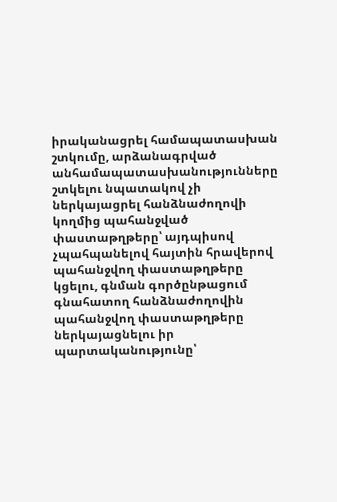իրականացրել համապատասխան շտկումը, արձանագրված անհամապատասխանությունները շտկելու նպատակով չի ներկայացրել հանձնաժողովի կողմից պահանջված փաստաթղթերը՝ այդպիսով չպահպանելով հայտին հրավերով պահանջվող փաստաթղթերը կցելու, գնման գործընթացում գնահատող հանձնաժողովին պահանջվող փաստաթղթերը ներկայացնելու իր պարտականությունը՝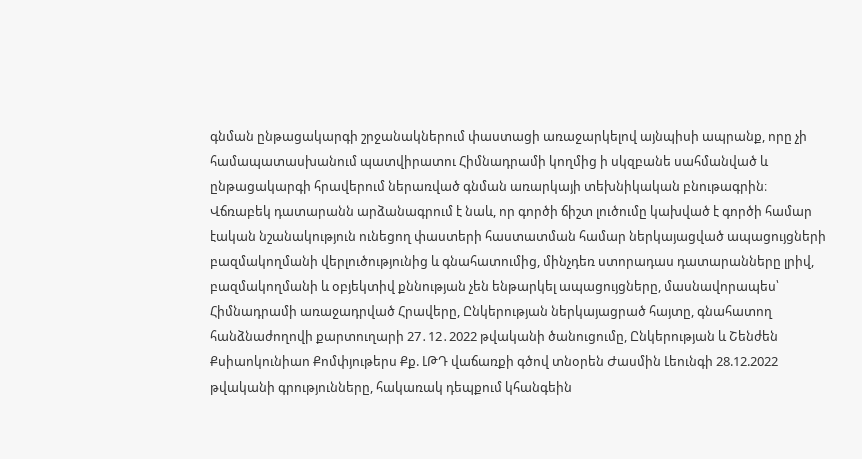գնման ընթացակարգի շրջանակներում փաստացի առաջարկելով այնպիսի ապրանք, որը չի համապատասխանում պատվիրատու Հիմնադրամի կողմից ի սկզբանե սահմանված և ընթացակարգի հրավերում ներառված գնման առարկայի տեխնիկական բնութագրին։
Վճռաբեկ դատարանն արձանագրում է նաև, որ գործի ճիշտ լուծումը կախված է գործի համար էական նշանակություն ունեցող փաստերի հաստատման համար ներկայացված ապացույցների բազմակողմանի վերլուծությունից և գնահատումից, մինչդեռ ստորադաս դատարանները լրիվ, բազմակողմանի և օբյեկտիվ քննության չեն ենթարկել ապացույցները, մասնավորապես՝ Հիմնադրամի առաջադրված Հրավերը, Ընկերության ներկայացրած հայտը, գնահատող հանձնաժողովի քարտուղարի 27․12․2022 թվականի ծանուցումը, Ընկերության և Շենժեն Քսիաոկունիաո Քոմփյութերս Քք. ԼԹԴ վաճառքի գծով տնօրեն Ժասմին Լեունգի 28.12.2022 թվականի գրությունները, հակառակ դեպքում կհանգեին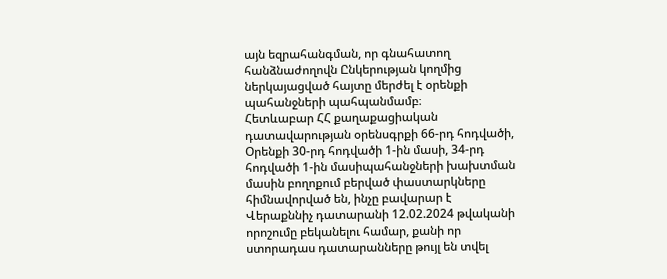այն եզրահանգման, որ գնահատող հանձնաժողովն Ընկերության կողմից ներկայացված հայտը մերժել է օրենքի պահանջների պահպանմամբ։
Հետևաբար ՀՀ քաղաքացիական դատավարության օրենսգրքի 66-րդ հոդվածի, Օրենքի 30-րդ հոդվածի 1-ին մասի, 34-րդ հոդվածի 1-ին մասիպահանջների խախտման մասին բողոքում բերված փաստարկները հիմնավորված են, ինչը բավարար է Վերաքննիչ դատարանի 12.02.2024 թվականի որոշումը բեկանելու համար, քանի որ ստորադաս դատարանները թույլ են տվել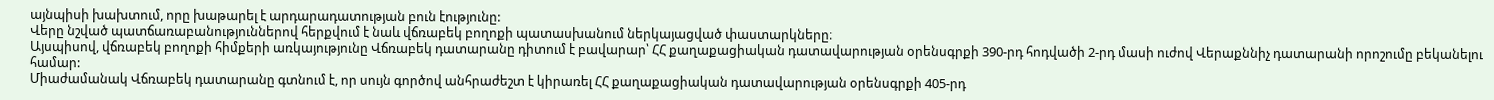այնպիսի խախտում, որը խաթարել է արդարադատության բուն էությունը:
Վերը նշված պատճառաբանություններով հերքվում է նաև վճռաբեկ բողոքի պատասխանում ներկայացված փաստարկները։
Այսպիսով, վճռաբեկ բողոքի հիմքերի առկայությունը Վճռաբեկ դատարանը դիտում է բավարար՝ ՀՀ քաղաքացիական դատավարության օրենսգրքի 390-րդ հոդվածի 2-րդ մասի ուժով Վերաքննիչ դատարանի որոշումը բեկանելու համար:
Միաժամանակ Վճռաբեկ դատարանը գտնում է, որ սույն գործով անհրաժեշտ է կիրառել ՀՀ քաղաքացիական դատավարության օրենսգրքի 405-րդ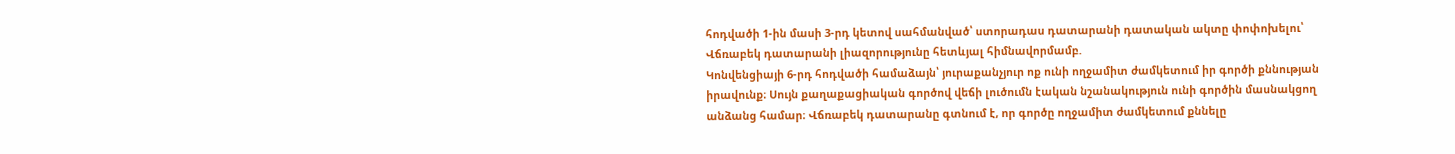հոդվածի 1-ին մասի 3-րդ կետով սահմանված՝ ստորադաս դատարանի դատական ակտը փոփոխելու՝ Վճռաբեկ դատարանի լիազորությունը հետևյալ հիմնավորմամբ.
Կոնվենցիայի 6-րդ հոդվածի համաձայն՝ յուրաքանչյուր ոք ունի ողջամիտ ժամկետում իր գործի քննության իրավունք։ Սույն քաղաքացիական գործով վեճի լուծումն էական նշանակություն ունի գործին մասնակցող անձանց համար։ Վճռաբեկ դատարանը գտնում է, որ գործը ողջամիտ ժամկետում քննելը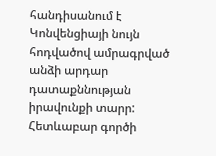հանդիսանում է Կոնվենցիայի նույն հոդվածով ամրագրված անձի արդար դատաքննության իրավունքի տարր: Հետևաբար գործի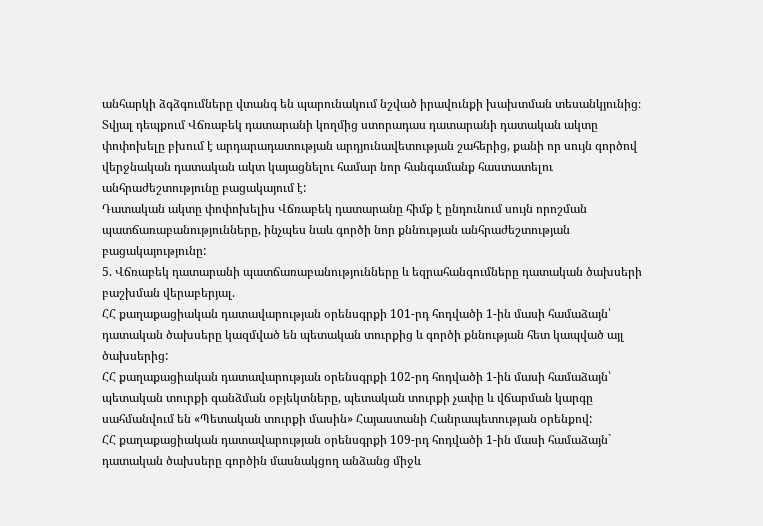անհարկի ձգձգումները վտանգ են պարունակում նշված իրավունքի խախտման տեսանկյունից։ Տվյալ դեպքում Վճռաբեկ դատարանի կողմից ստորադաս դատարանի դատական ակտը փոփոխելը բխում է արդարադատության արդյունավետության շահերից, քանի որ սույն գործով վերջնական դատական ակտ կայացնելու համար նոր հանգամանք հաստատելու անհրաժեշտությունը բացակայում է:
Դատական ակտը փոփոխելիս Վճռաբեկ դատարանը հիմք է ընդունում սույն որոշման պատճառաբանությունները, ինչպես նաև գործի նոր քննության անհրաժեշտության բացակայությունը:
5. Վճռաբեկ դատարանի պատճառաբանությունները և եզրահանգումները դատական ծախսերի բաշխման վերաբերյալ.
ՀՀ քաղաքացիական դատավարության օրենսգրքի 101-րդ հոդվածի 1-ին մասի համաձայն՝ դատական ծախսերը կազմված են պետական տուրքից և գործի քննության հետ կապված այլ ծախսերից:
ՀՀ քաղաքացիական դատավարության օրենսգրքի 102-րդ հոդվածի 1-ին մասի համաձայն՝ պետական տուրքի գանձման օբյեկտները, պետական տուրքի չափը և վճարման կարգը սահմանվում են «Պետական տուրքի մասին» Հայաստանի Հանրապետության օրենքով:
ՀՀ քաղաքացիական դատավարության օրենսգրքի 109-րդ հոդվածի 1-ին մասի համաձայն` դատական ծախսերը գործին մասնակցող անձանց միջև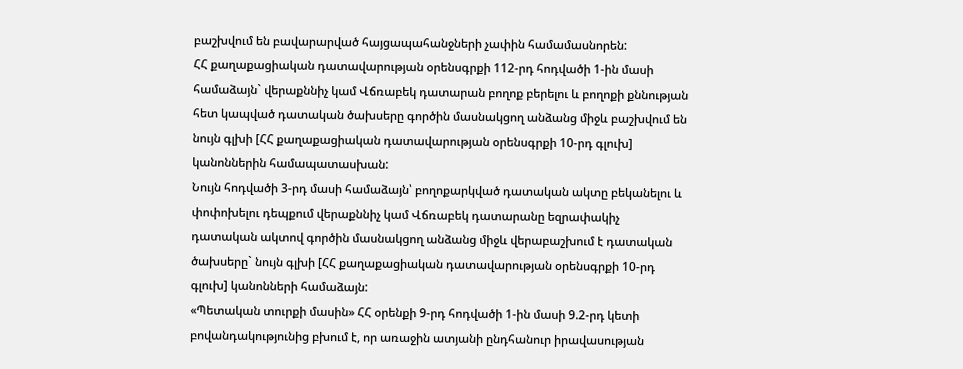բաշխվում են բավարարված հայցապահանջների չափին համամասնորեն:
ՀՀ քաղաքացիական դատավարության օրենսգրքի 112-րդ հոդվածի 1-ին մասի համաձայն` վերաքննիչ կամ Վճռաբեկ դատարան բողոք բերելու և բողոքի քննության հետ կապված դատական ծախսերը գործին մասնակցող անձանց միջև բաշխվում են նույն գլխի [ՀՀ քաղաքացիական դատավարության օրենսգրքի 10-րդ գլուխ] կանոններին համապատասխան:
Նույն հոդվածի 3-րդ մասի համաձայն՝ բողոքարկված դատական ակտը բեկանելու և փոփոխելու դեպքում վերաքննիչ կամ Վճռաբեկ դատարանը եզրափակիչ դատական ակտով գործին մասնակցող անձանց միջև վերաբաշխում է դատական ծախսերը` նույն գլխի [ՀՀ քաղաքացիական դատավարության օրենսգրքի 10-րդ գլուխ] կանոնների համաձայն:
«Պետական տուրքի մասին» ՀՀ օրենքի 9-րդ հոդվածի 1-ին մասի 9.2-րդ կետի բովանդակությունից բխում է, որ առաջին ատյանի ընդհանուր իրավասության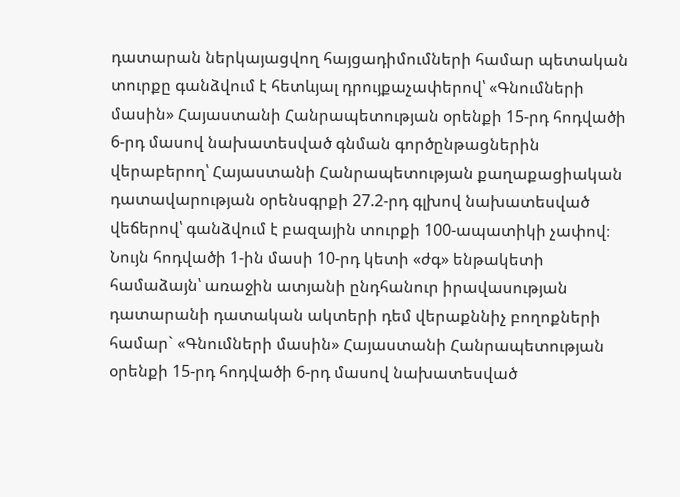դատարան ներկայացվող հայցադիմումների համար պետական տուրքը գանձվում է հետևյալ դրույքաչափերով՝ «Գնումների մասին» Հայաստանի Հանրապետության օրենքի 15-րդ հոդվածի 6-րդ մասով նախատեսված գնման գործընթացներին վերաբերող՝ Հայաստանի Հանրապետության քաղաքացիական դատավարության օրենսգրքի 27.2-րդ գլխով նախատեսված վեճերով՝ գանձվում է բազային տուրքի 100-ապատիկի չափով։
Նույն հոդվածի 1-ին մասի 10-րդ կետի «ժգ» ենթակետի համաձայն՝ առաջին ատյանի ընդհանուր իրավասության դատարանի դատական ակտերի դեմ վերաքննիչ բողոքների համար` «Գնումների մասին» Հայաստանի Հանրապետության օրենքի 15-րդ հոդվածի 6-րդ մասով նախատեսված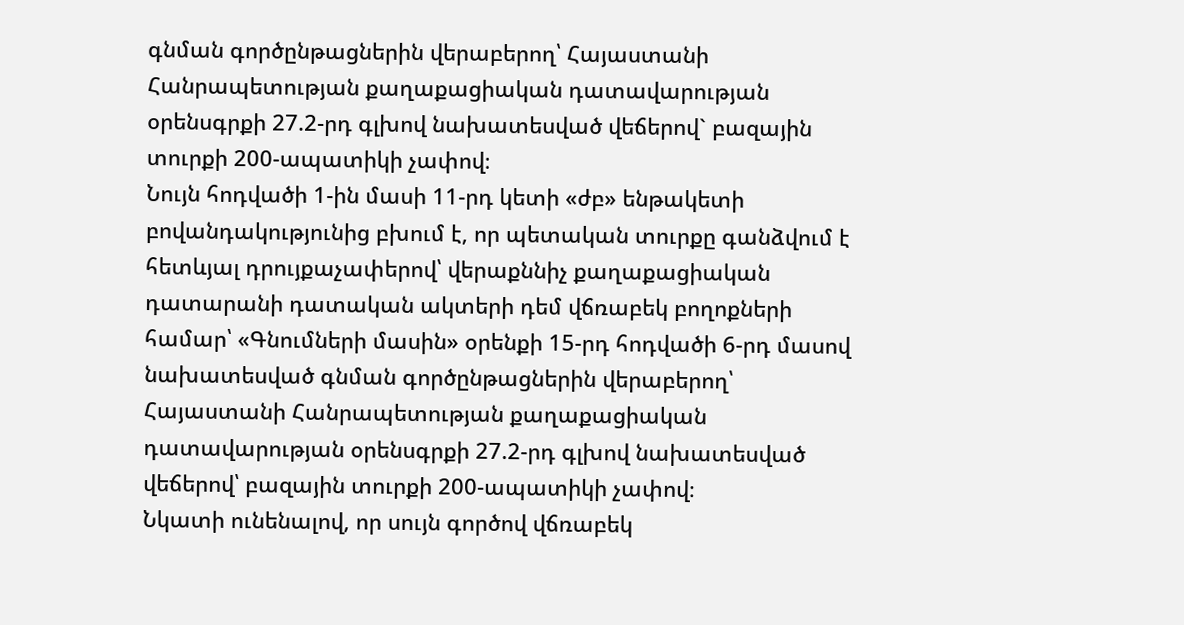գնման գործընթացներին վերաբերող՝ Հայաստանի Հանրապետության քաղաքացիական դատավարության օրենսգրքի 27.2-րդ գլխով նախատեսված վեճերով` բազային տուրքի 200-ապատիկի չափով։
Նույն հոդվածի 1-ին մասի 11-րդ կետի «ժբ» ենթակետի բովանդակությունից բխում է, որ պետական տուրքը գանձվում է հետևյալ դրույքաչափերով՝ վերաքննիչ քաղաքացիական դատարանի դատական ակտերի դեմ վճռաբեկ բողոքների համար՝ «Գնումների մասին» օրենքի 15-րդ հոդվածի 6-րդ մասով նախատեսված գնման գործընթացներին վերաբերող՝ Հայաստանի Հանրապետության քաղաքացիական դատավարության օրենսգրքի 27.2-րդ գլխով նախատեսված վեճերով՝ բազային տուրքի 200-ապատիկի չափով։
Նկատի ունենալով, որ սույն գործով վճռաբեկ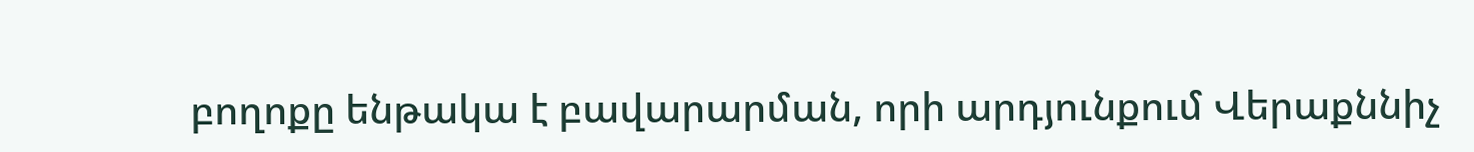բողոքը ենթակա է բավարարման, որի արդյունքում Վերաքննիչ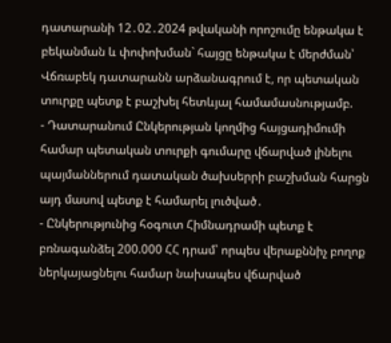դատարանի 12․02․2024 թվականի որոշումը ենթակա է բեկանման և փոփոխման` հայցը ենթակա է մերժման՝ Վճռաբեկ դատարանն արձանագրում է, որ պետական տուրքը պետք է բաշխել հետևյալ համամասնությամբ.
- Դատարանում Ընկերության կողմից հայցադիմումի համար պետական տուրքի գումարը վճարված լինելու պայմաններում դատական ծախսերրի բաշխման հարցն այդ մասով պետք է համարել լուծված․
- Ընկերությունից հօգուտ Հիմնադրամի պետք է բռնագանձել 200.000 ՀՀ դրամ՝ որպես վերաքննիչ բողոք ներկայացնելու համար նախապես վճարված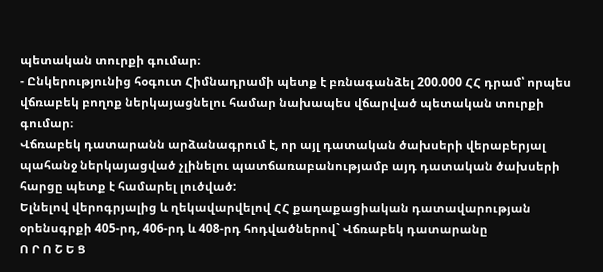պետական տուրքի գումար։
- Ընկերությունից հօգուտ Հիմնադրամի պետք է բռնագանձել 200.000 ՀՀ դրամ՝ որպես վճռաբեկ բողոք ներկայացնելու համար նախապես վճարված պետական տուրքի գումար։
Վճռաբեկ դատարանն արձանագրում է, որ այլ դատական ծախսերի վերաբերյալ պահանջ ներկայացված չլինելու պատճառաբանությամբ այդ դատական ծախսերի հարցը պետք է համարել լուծված:
Ելնելով վերոգրյալից և ղեկավարվելով ՀՀ քաղաքացիական դատավարության օրենսգրքի 405-րդ, 406-րդ և 408-րդ հոդվածներով` Վճռաբեկ դատարանը
Ո Ր Ո Շ Ե Ց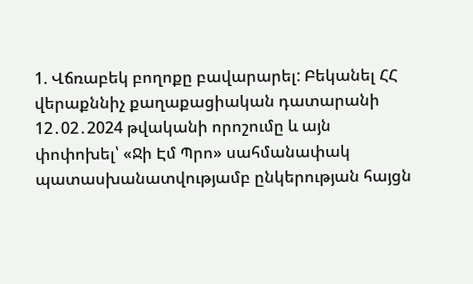1. Վճռաբեկ բողոքը բավարարել: Բեկանել ՀՀ վերաքննիչ քաղաքացիական դատարանի 12․02․2024 թվականի որոշումը և այն փոփոխել՝ «Ջի Էմ Պրո» սահմանափակ պատասխանատվությամբ ընկերության հայցն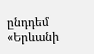ընդդեմ «Երևանի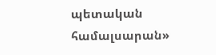պետական համալսարան»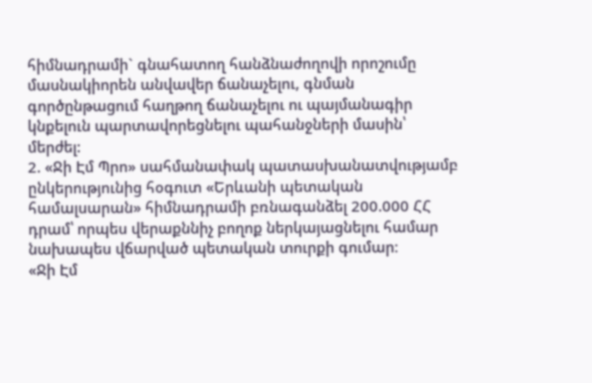հիմնադրամի` գնահատող հանձնաժողովի որոշումը մասնակիորեն անվավեր ճանաչելու, գնման գործընթացում հաղթող ճանաչելու ու պայմանագիր կնքելուն պարտավորեցնելու պահանջների մասին՝ մերժել:
2. «Ջի Էմ Պրո» սահմանափակ պատասխանատվությամբ ընկերությունից հօգուտ «Երևանի պետական համալսարան» հիմնադրամի բռնագանձել 200.000 ՀՀ դրամ՝ որպես վերաքննիչ բողոք ներկայացնելու համար նախապես վճարված պետական տուրքի գումար։
«Ջի Էմ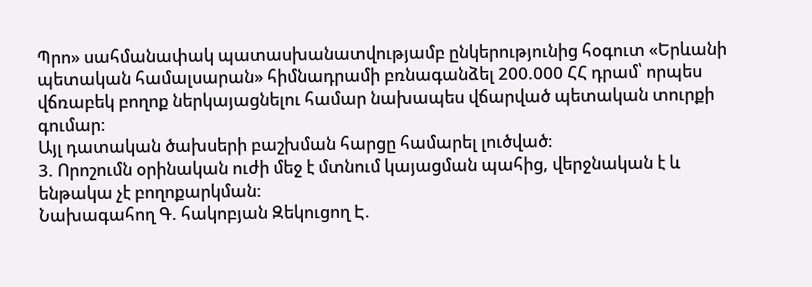Պրո» սահմանափակ պատասխանատվությամբ ընկերությունից հօգուտ «Երևանի պետական համալսարան» հիմնադրամի բռնագանձել 200.000 ՀՀ դրամ՝ որպես վճռաբեկ բողոք ներկայացնելու համար նախապես վճարված պետական տուրքի գումար:
Այլ դատական ծախսերի բաշխման հարցը համարել լուծված։
3. Որոշումն օրինական ուժի մեջ է մտնում կայացման պահից, վերջնական է և ենթակա չէ բողոքարկման:
Նախագահող Գ. հակոբյան Զեկուցող Է.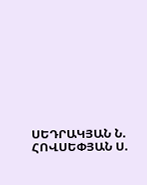ՍԵԴՐԱԿՅԱՆ Ն. ՀՈՎՍԵՓՅԱՆ Ս.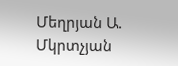Մեղրյան Ա. Մկրտչյան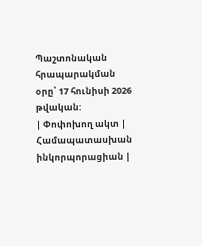Պաշտոնական հրապարակման օրը՝ 17 հունիսի 2026 թվական:
| Փոփոխող ակտ | Համապատասխան ինկորպորացիան |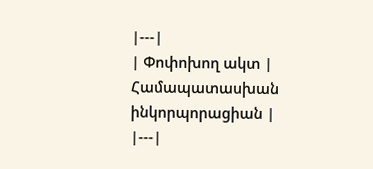|---|
| Փոփոխող ակտ | Համապատասխան ինկորպորացիան |
|---|